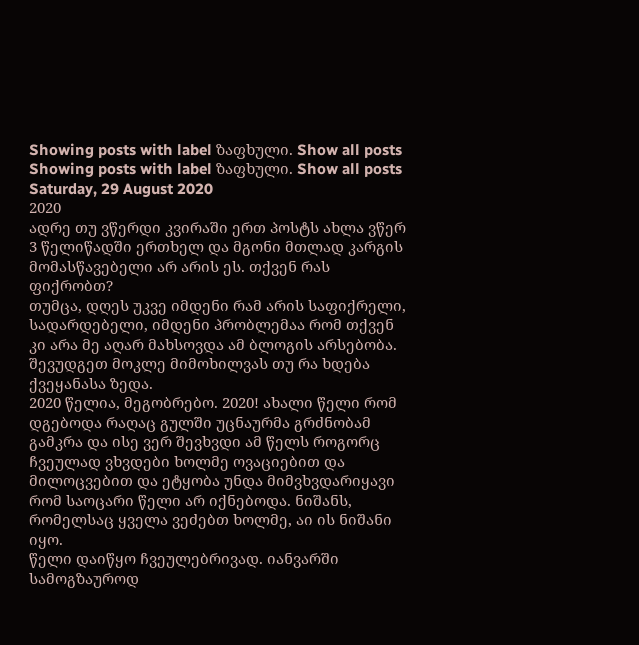Showing posts with label ზაფხული. Show all posts
Showing posts with label ზაფხული. Show all posts
Saturday, 29 August 2020
2020
ადრე თუ ვწერდი კვირაში ერთ პოსტს ახლა ვწერ 3 წელიწადში ერთხელ და მგონი მთლად კარგის მომასწავებელი არ არის ეს. თქვენ რას ფიქრობთ?
თუმცა, დღეს უკვე იმდენი რამ არის საფიქრელი, სადარდებელი, იმდენი პრობლემაა რომ თქვენ კი არა მე აღარ მახსოვდა ამ ბლოგის არსებობა. შევუდგეთ მოკლე მიმოხილვას თუ რა ხდება ქვეყანასა ზედა.
2020 წელია, მეგობრებო. 2020! ახალი წელი რომ დგებოდა რაღაც გულში უცნაურმა გრძნობამ გამკრა და ისე ვერ შევხვდი ამ წელს როგორც ჩვეულად ვხვდები ხოლმე ოვაციებით და მილოცვებით და ეტყობა უნდა მიმვხვდარიყავი რომ საოცარი წელი არ იქნებოდა. ნიშანს, რომელსაც ყველა ვეძებთ ხოლმე, აი ის ნიშანი იყო.
წელი დაიწყო ჩვეულებრივად. იანვარში სამოგზაუროდ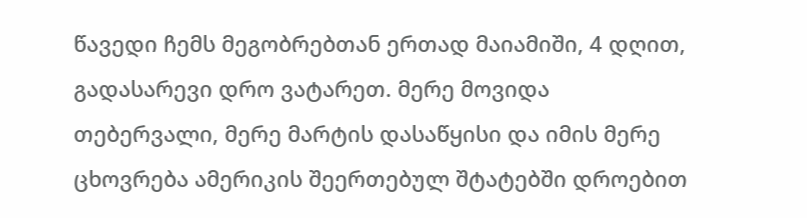წავედი ჩემს მეგობრებთან ერთად მაიამიში, 4 დღით, გადასარევი დრო ვატარეთ. მერე მოვიდა თებერვალი, მერე მარტის დასაწყისი და იმის მერე ცხოვრება ამერიკის შეერთებულ შტატებში დროებით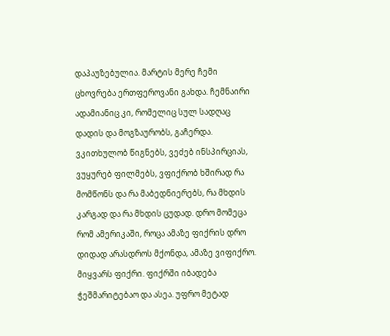დაპაუზებულია. მარტის მერე ჩემი ცხოვრება ერთფეროვანი გახდა. ჩემნაირი ადამიანიც კი, რომელიც სულ სადღაც დადის და მოგზაურობს, გაჩერდა. ვკითხულობ წიგნებს, ვეძებ ინსპირციას, ვუყურებ ფილმებს, ვფიქრობ ხშირად რა მომწონს და რა მაბედნიერებს, რა მხდის კარგად და რა მხდის ცუდად. დრო მომეცა რომ ამერიკაში, როცა ამაზე ფიქრის დრო დიდად არასდროს მქონდა, ამაზე ვიფიქრო. მიყვარს ფიქრი. ფიქრში იბადება ჭეშმარიტებაო და ასეა. უფრო მეტად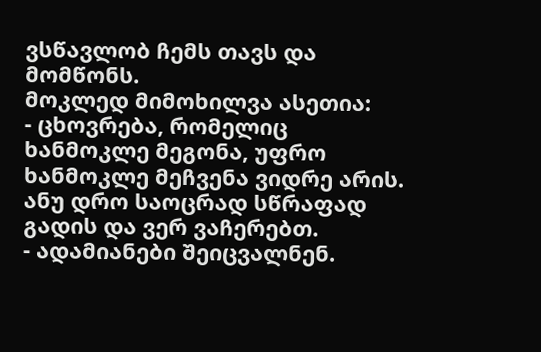ვსწავლობ ჩემს თავს და მომწონს.
მოკლედ მიმოხილვა ასეთია:
- ცხოვრება, რომელიც ხანმოკლე მეგონა, უფრო ხანმოკლე მეჩვენა ვიდრე არის. ანუ დრო საოცრად სწრაფად გადის და ვერ ვაჩერებთ.
- ადამიანები შეიცვალნენ.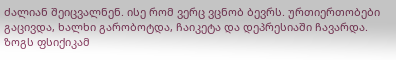ძალიან შეიცვალნენ. ისე რომ ვერც ვცნობ ბევრს. ურთიერთობები გაცივდა, ხალხი გარობოტდა, ჩაიკეტა და დეპრესიაში ჩავარდა. ზოგს ფსიქიკამ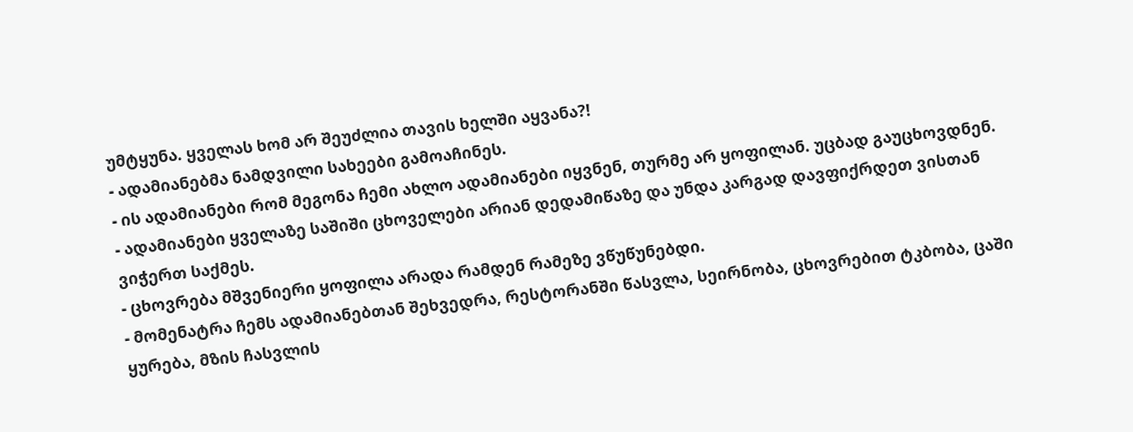უმტყუნა. ყველას ხომ არ შეუძლია თავის ხელში აყვანა?!
- ადამიანებმა ნამდვილი სახეები გამოაჩინეს.
- ის ადამიანები რომ მეგონა ჩემი ახლო ადამიანები იყვნენ, თურმე არ ყოფილან. უცბად გაუცხოვდნენ.
- ადამიანები ყველაზე საშიში ცხოველები არიან დედამიწაზე და უნდა კარგად დავფიქრდეთ ვისთან ვიჭერთ საქმეს.
- ცხოვრება მშვენიერი ყოფილა არადა რამდენ რამეზე ვწუწუნებდი.
- მომენატრა ჩემს ადამიანებთან შეხვედრა, რესტორანში წასვლა, სეირნობა, ცხოვრებით ტკბობა, ცაში ყურება, მზის ჩასვლის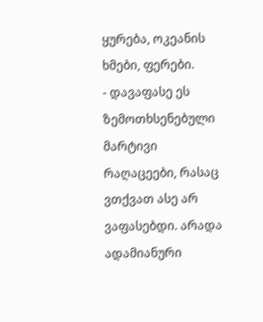ყურება, ოკეანის ხმები, ფერები.
- დავაფასე ეს ზემოთხსენებული მარტივი რაღაცეები, რასაც ვთქვათ ასე არ ვაფასებდი. არადა ადამიანური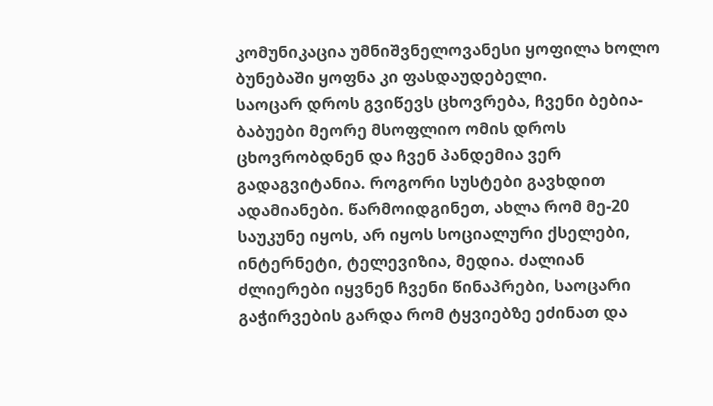კომუნიკაცია უმნიშვნელოვანესი ყოფილა ხოლო ბუნებაში ყოფნა კი ფასდაუდებელი.
საოცარ დროს გვიწევს ცხოვრება, ჩვენი ბებია-ბაბუები მეორე მსოფლიო ომის დროს ცხოვრობდნენ და ჩვენ პანდემია ვერ გადაგვიტანია. როგორი სუსტები გავხდით ადამიანები. წარმოიდგინეთ, ახლა რომ მე-20 საუკუნე იყოს, არ იყოს სოციალური ქსელები, ინტერნეტი, ტელევიზია, მედია. ძალიან ძლიერები იყვნენ ჩვენი წინაპრები, საოცარი გაჭირვების გარდა რომ ტყვიებზე ეძინათ და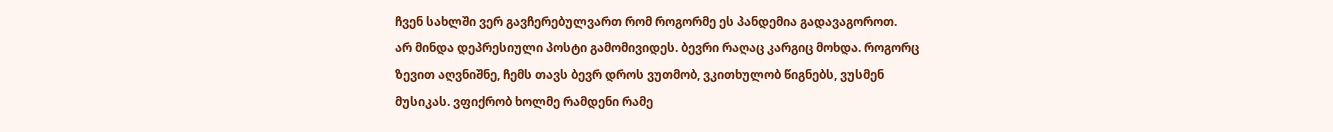ჩვენ სახლში ვერ გავჩერებულვართ რომ როგორმე ეს პანდემია გადავაგოროთ.
არ მინდა დეპრესიული პოსტი გამომივიდეს. ბევრი რაღაც კარგიც მოხდა. როგორც ზევით აღვნიშნე, ჩემს თავს ბევრ დროს ვუთმობ, ვკითხულობ წიგნებს, ვუსმენ მუსიკას. ვფიქრობ ხოლმე რამდენი რამე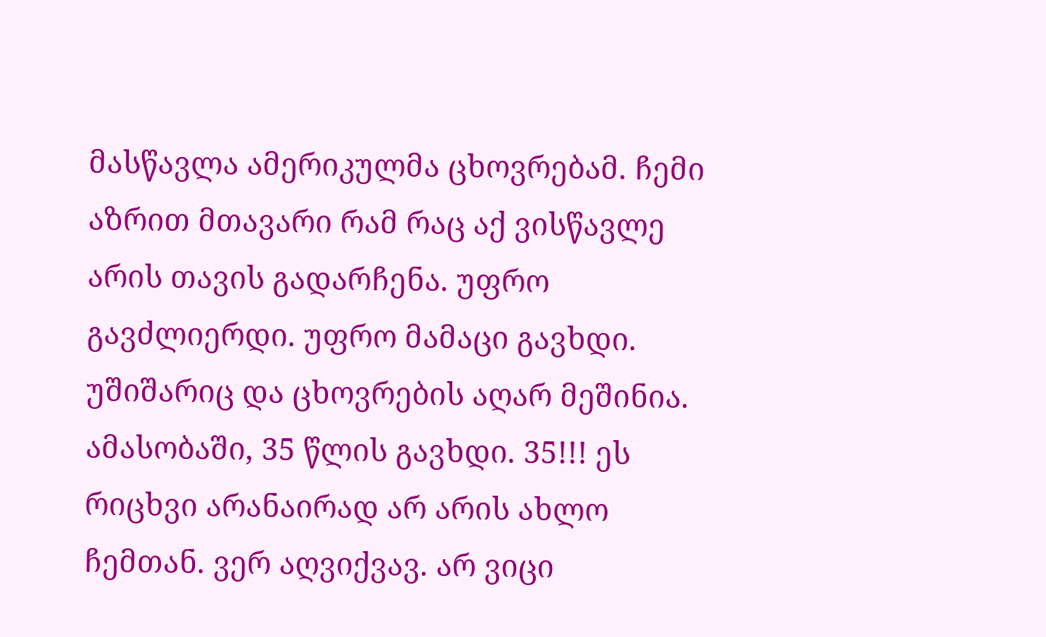მასწავლა ამერიკულმა ცხოვრებამ. ჩემი აზრით მთავარი რამ რაც აქ ვისწავლე არის თავის გადარჩენა. უფრო გავძლიერდი. უფრო მამაცი გავხდი. უშიშარიც და ცხოვრების აღარ მეშინია.
ამასობაში, 35 წლის გავხდი. 35!!! ეს რიცხვი არანაირად არ არის ახლო ჩემთან. ვერ აღვიქვავ. არ ვიცი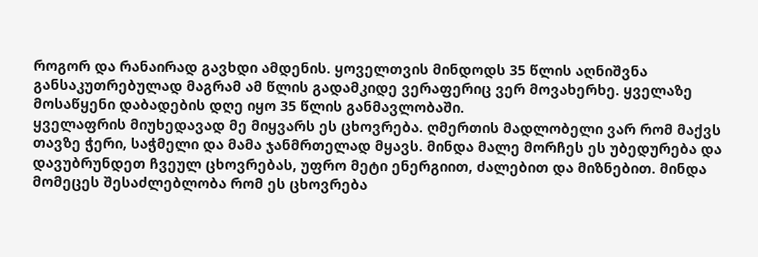როგორ და რანაირად გავხდი ამდენის. ყოველთვის მინდოდს 35 წლის აღნიშვნა განსაკუთრებულად მაგრამ ამ წლის გადამკიდე ვერაფერიც ვერ მოვახერხე. ყველაზე მოსაწყენი დაბადების დღე იყო 35 წლის განმავლობაში.
ყველაფრის მიუხედავად მე მიყვარს ეს ცხოვრება. ღმერთის მადლობელი ვარ რომ მაქვს თავზე ჭერი, საჭმელი და მამა ჯანმრთელად მყავს. მინდა მალე მორჩეს ეს უბედურება და დავუბრუნდეთ ჩვეულ ცხოვრებას, უფრო მეტი ენერგიით, ძალებით და მიზნებით. მინდა მომეცეს შესაძლებლობა რომ ეს ცხოვრება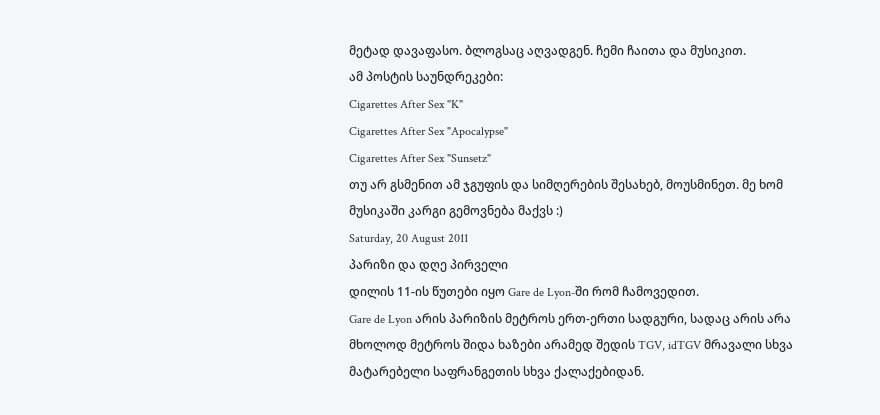მეტად დავაფასო. ბლოგსაც აღვადგენ. ჩემი ჩაითა და მუსიკით.
ამ პოსტის საუნდრეკები:
Cigarettes After Sex "K"
Cigarettes After Sex "Apocalypse"
Cigarettes After Sex "Sunsetz"
თუ არ გსმენით ამ ჯგუფის და სიმღერების შესახებ, მოუსმინეთ. მე ხომ მუსიკაში კარგი გემოვნება მაქვს :)
Saturday, 20 August 2011
პარიზი და დღე პირველი
დილის 11-ის წუთები იყო Gare de Lyon-ში რომ ჩამოვედით.
Gare de Lyon არის პარიზის მეტროს ერთ-ერთი სადგური, სადაც არის არა მხოლოდ მეტროს შიდა ხაზები არამედ შედის TGV, idTGV მრავალი სხვა მატარებელი საფრანგეთის სხვა ქალაქებიდან.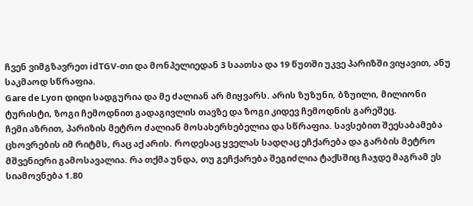ჩვენ ვიმგზავრეთ idTGV-თი და მონპელიედან 3 საათსა და 19 წუთში უკვე პარიზში ვიყავით, ანუ საკმაოდ სწრაფია.
Gare de Lyon დიდი სადგურია და მე ძალიან არ მიყვარს. არის ზუზუნი, ბზუილი, მილიონი ტურისტი, ზოგი ჩემოდნით გადაგივლის თავზე და ზოგი კიდევ ჩემოდნის გარეშეც.
ჩემი აზრით, პარიზის მეტრო ძალიან მოსახერხებელია და სწრაფია. სავსებით შეესაბამება ცხოვრების იმ რიტმს, რაც აქ არის. როდესაც ყველას სადღაც ეჩქარება და გარბის მეტრო მშვენიერი გამოსავალია. რა თქმა უნდა, თუ გეჩქარება შეგიძლია ტაქსშიც ჩაჯდე მაგრამ ეს სიამოვნება 1.80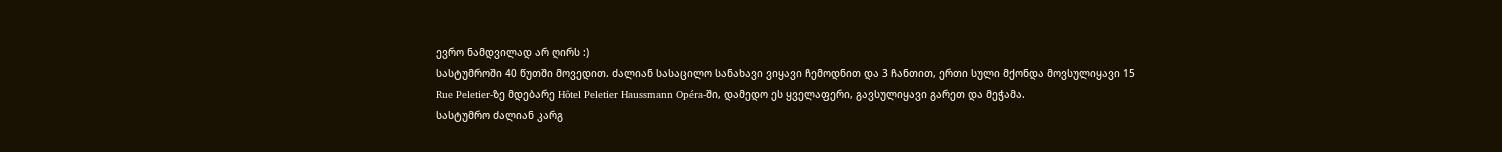ევრო ნამდვილად არ ღირს :)
სასტუმროში 40 წუთში მოვედით. ძალიან სასაცილო სანახავი ვიყავი ჩემოდნით და 3 ჩანთით, ერთი სული მქონდა მოვსულიყავი 15 Rue Peletier-ზე მდებარე Hôtel Peletier Haussmann Opéra-ში, დამედო ეს ყველაფერი, გავსულიყავი გარეთ და მეჭამა.
სასტუმრო ძალიან კარგ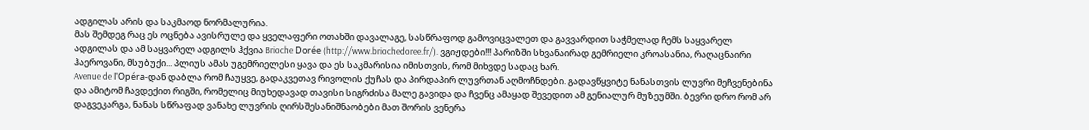ადგილას არის და საკმაოდ ნორმალურია.
მას შემდეგ რაც ეს ოცნება ავისრულე და ყველაფერი ოთახში დავალაგე, სასწრაფოდ გამოვიცვალეთ და გავვარდით საჭმელად ჩემს საყვარელ ადგილას და ამ საყვარელ ადგილს ჰქვია Brioche Dorée (http://www.briochedoree.fr/). ვგიჟდები!!! პარიზში სხვანაირად გემრიელი კროასანია, რაღაცნაირი ჰაეროვანი, მსუბუქი... პლიუს ამას უგემრიელესი ყავა და ეს საკმარისია იმისთვის, რომ მიხვდე სადაც ხარ.
Avenue de l'Opéra-დან დაბლა რომ ჩაუყვე, გადაკვეთავ რივოლის ქუჩას და პირდაპირ ლუვრთან აღმოჩნდები. გადავწყვიტე ნანასთვის ლუვრი მეჩვენებინა და ამიტომ ჩავდექით რიგში, რომელიც მიუხედავად თავისი სიგრძისა მალე გავიდა და ჩვენც ამაყად შევედით ამ გენიალურ მუზეუმში. ბევრი დრო რომ არ დაგვეკარგა, ნანას სწრაფად ვანახე ლუვრის ღირსშესანიშნაობები მათ შორის ვენერა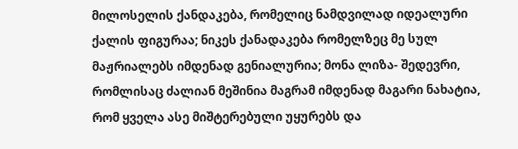მილოსელის ქანდაკება, რომელიც ნამდვილად იდეალური ქალის ფიგურაა; ნიკეს ქანადაკება რომელზეც მე სულ მაჟრიალებს იმდენად გენიალურია; მონა ლიზა- შედევრი, რომლისაც ძალიან მეშინია მაგრამ იმდენად მაგარი ნახატია, რომ ყველა ასე მიშტერებული უყურებს და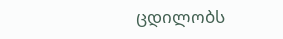ცდილობს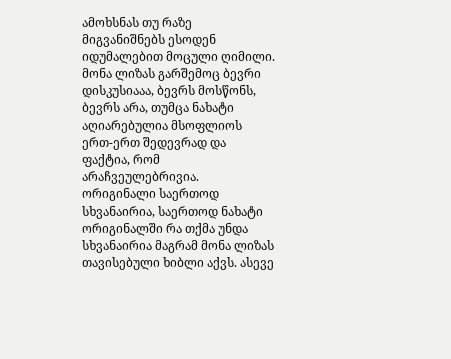ამოხსნას თუ რაზე მიგვანიშნებს ესოდენ იდუმალებით მოცული ღიმილი. მონა ლიზას გარშემოც ბევრი დისკუსიააა, ბევრს მოსწონს, ბევრს არა, თუმცა ნახატი აღიარებულია მსოფლიოს ერთ-ერთ შედევრად და ფაქტია, რომ არაჩვეულებრივია. ორიგინალი საერთოდ სხვანაირია, საერთოდ ნახატი ორიგინალში რა თქმა უნდა სხვანაირია მაგრამ მონა ლიზას თავისებული ხიბლი აქვს. ასევე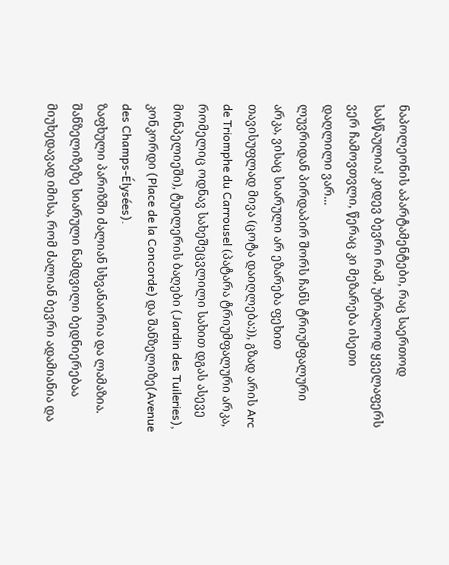ნაპოლეონის აპარტამენტები, რაც საერთოდ სასწაულია! კიდევ ბევრი რამ, უბრალოდ ყველაფერს ვერ ჩამოვთვლი, წერაც კი მეზარება ისეთი დაღლილი ვარ...
ლუვრიდან პირდაპირ შორს ჩანს ტრიუმფალური არკა, ვისაც სიარული არ ეზარება ფეხით თავისუფლად მივა (ცოტა დაიღლება:)), გზად არის Arc de Triomphe du Carrousel (პატარა ტრიუმფალური არკა, რომელიც ოდნავ სახეშეცვლილი სახით დგას ასევე მონპელიეში), ტუილერის ბაღები (Jardin des Tuileries), კონკორდი (Place de la Concorde) და შანზელიზე(Avenue des Champs-Élysées).
ზაფხული პარიზში ძალიან სხვანაირია და ლამაზია.
შანზელიზეზე სიარული ნამდვილი ბედნიერებაა მიუხედავად იმისა, რომ ძალიან ბევრი ადამიანია და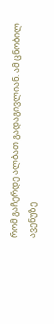რომ გაჩერდე ალბათ გადაგივლიან. ამ ცნობილ ავენუზე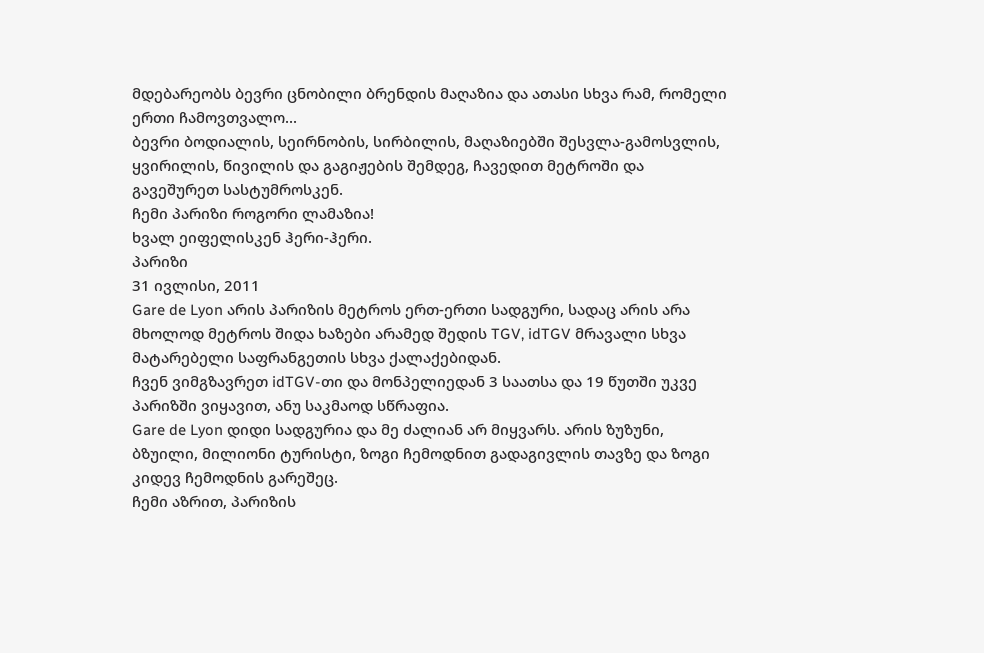მდებარეობს ბევრი ცნობილი ბრენდის მაღაზია და ათასი სხვა რამ, რომელი ერთი ჩამოვთვალო...
ბევრი ბოდიალის, სეირნობის, სირბილის, მაღაზიებში შესვლა-გამოსვლის, ყვირილის, წივილის და გაგიჟების შემდეგ, ჩავედით მეტროში და გავეშურეთ სასტუმროსკენ.
ჩემი პარიზი როგორი ლამაზია!
ხვალ ეიფელისკენ ჰერი-ჰერი.
პარიზი
31 ივლისი, 2011
Gare de Lyon არის პარიზის მეტროს ერთ-ერთი სადგური, სადაც არის არა მხოლოდ მეტროს შიდა ხაზები არამედ შედის TGV, idTGV მრავალი სხვა მატარებელი საფრანგეთის სხვა ქალაქებიდან.
ჩვენ ვიმგზავრეთ idTGV-თი და მონპელიედან 3 საათსა და 19 წუთში უკვე პარიზში ვიყავით, ანუ საკმაოდ სწრაფია.
Gare de Lyon დიდი სადგურია და მე ძალიან არ მიყვარს. არის ზუზუნი, ბზუილი, მილიონი ტურისტი, ზოგი ჩემოდნით გადაგივლის თავზე და ზოგი კიდევ ჩემოდნის გარეშეც.
ჩემი აზრით, პარიზის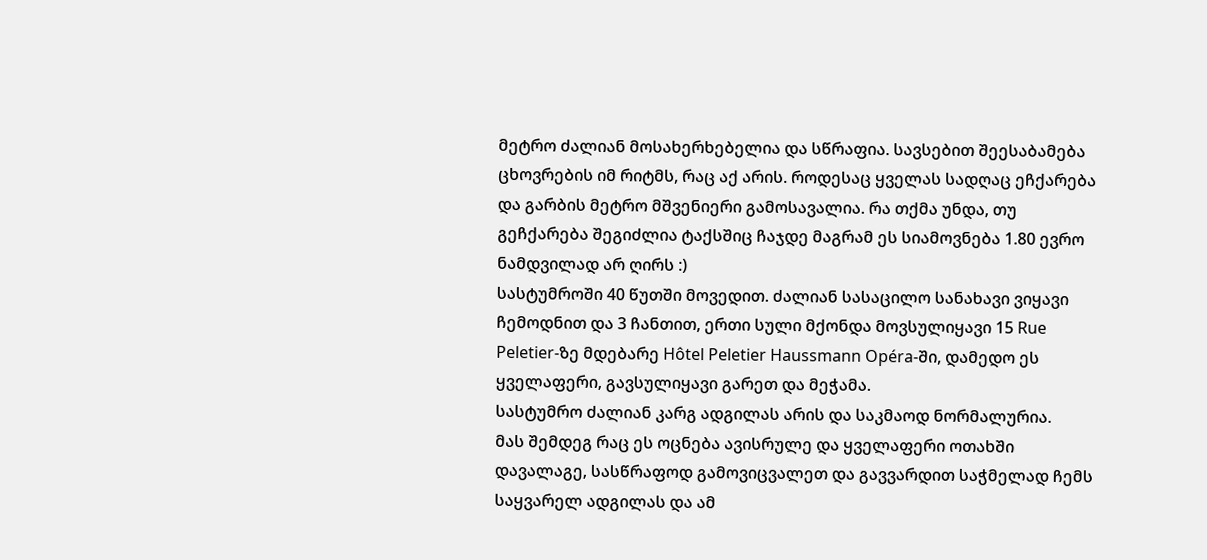მეტრო ძალიან მოსახერხებელია და სწრაფია. სავსებით შეესაბამება ცხოვრების იმ რიტმს, რაც აქ არის. როდესაც ყველას სადღაც ეჩქარება და გარბის მეტრო მშვენიერი გამოსავალია. რა თქმა უნდა, თუ გეჩქარება შეგიძლია ტაქსშიც ჩაჯდე მაგრამ ეს სიამოვნება 1.80 ევრო ნამდვილად არ ღირს :)
სასტუმროში 40 წუთში მოვედით. ძალიან სასაცილო სანახავი ვიყავი ჩემოდნით და 3 ჩანთით, ერთი სული მქონდა მოვსულიყავი 15 Rue Peletier-ზე მდებარე Hôtel Peletier Haussmann Opéra-ში, დამედო ეს ყველაფერი, გავსულიყავი გარეთ და მეჭამა.
სასტუმრო ძალიან კარგ ადგილას არის და საკმაოდ ნორმალურია.
მას შემდეგ რაც ეს ოცნება ავისრულე და ყველაფერი ოთახში დავალაგე, სასწრაფოდ გამოვიცვალეთ და გავვარდით საჭმელად ჩემს საყვარელ ადგილას და ამ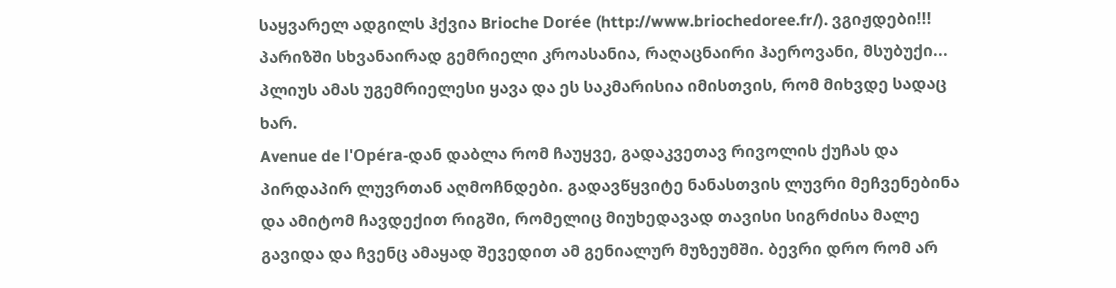საყვარელ ადგილს ჰქვია Brioche Dorée (http://www.briochedoree.fr/). ვგიჟდები!!! პარიზში სხვანაირად გემრიელი კროასანია, რაღაცნაირი ჰაეროვანი, მსუბუქი... პლიუს ამას უგემრიელესი ყავა და ეს საკმარისია იმისთვის, რომ მიხვდე სადაც ხარ.
Avenue de l'Opéra-დან დაბლა რომ ჩაუყვე, გადაკვეთავ რივოლის ქუჩას და პირდაპირ ლუვრთან აღმოჩნდები. გადავწყვიტე ნანასთვის ლუვრი მეჩვენებინა და ამიტომ ჩავდექით რიგში, რომელიც მიუხედავად თავისი სიგრძისა მალე გავიდა და ჩვენც ამაყად შევედით ამ გენიალურ მუზეუმში. ბევრი დრო რომ არ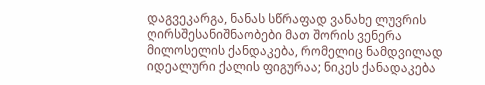დაგვეკარგა, ნანას სწრაფად ვანახე ლუვრის ღირსშესანიშნაობები მათ შორის ვენერა მილოსელის ქანდაკება, რომელიც ნამდვილად იდეალური ქალის ფიგურაა; ნიკეს ქანადაკება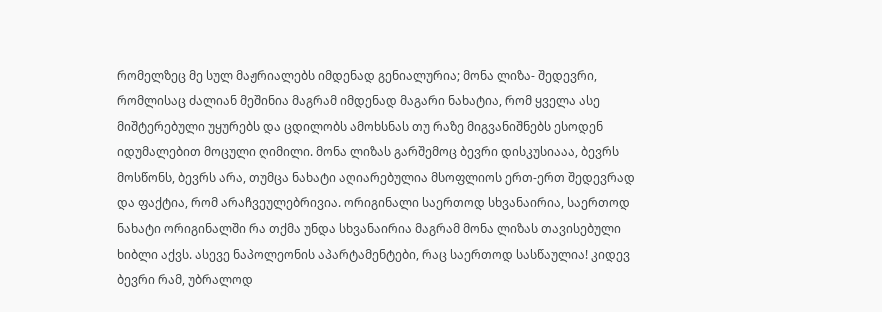რომელზეც მე სულ მაჟრიალებს იმდენად გენიალურია; მონა ლიზა- შედევრი, რომლისაც ძალიან მეშინია მაგრამ იმდენად მაგარი ნახატია, რომ ყველა ასე მიშტერებული უყურებს და ცდილობს ამოხსნას თუ რაზე მიგვანიშნებს ესოდენ იდუმალებით მოცული ღიმილი. მონა ლიზას გარშემოც ბევრი დისკუსიააა, ბევრს მოსწონს, ბევრს არა, თუმცა ნახატი აღიარებულია მსოფლიოს ერთ-ერთ შედევრად და ფაქტია, რომ არაჩვეულებრივია. ორიგინალი საერთოდ სხვანაირია, საერთოდ ნახატი ორიგინალში რა თქმა უნდა სხვანაირია მაგრამ მონა ლიზას თავისებული ხიბლი აქვს. ასევე ნაპოლეონის აპარტამენტები, რაც საერთოდ სასწაულია! კიდევ ბევრი რამ, უბრალოდ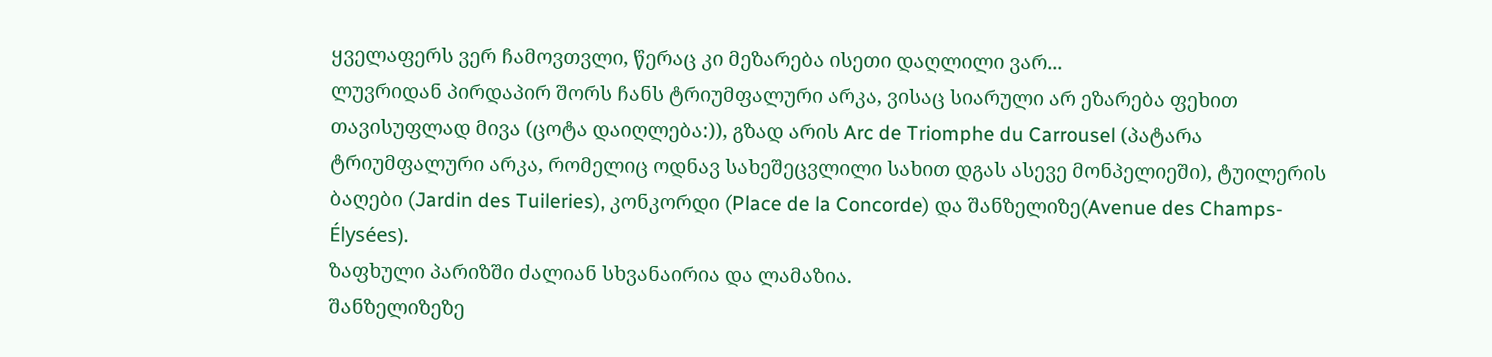ყველაფერს ვერ ჩამოვთვლი, წერაც კი მეზარება ისეთი დაღლილი ვარ...
ლუვრიდან პირდაპირ შორს ჩანს ტრიუმფალური არკა, ვისაც სიარული არ ეზარება ფეხით თავისუფლად მივა (ცოტა დაიღლება:)), გზად არის Arc de Triomphe du Carrousel (პატარა ტრიუმფალური არკა, რომელიც ოდნავ სახეშეცვლილი სახით დგას ასევე მონპელიეში), ტუილერის ბაღები (Jardin des Tuileries), კონკორდი (Place de la Concorde) და შანზელიზე(Avenue des Champs-Élysées).
ზაფხული პარიზში ძალიან სხვანაირია და ლამაზია.
შანზელიზეზე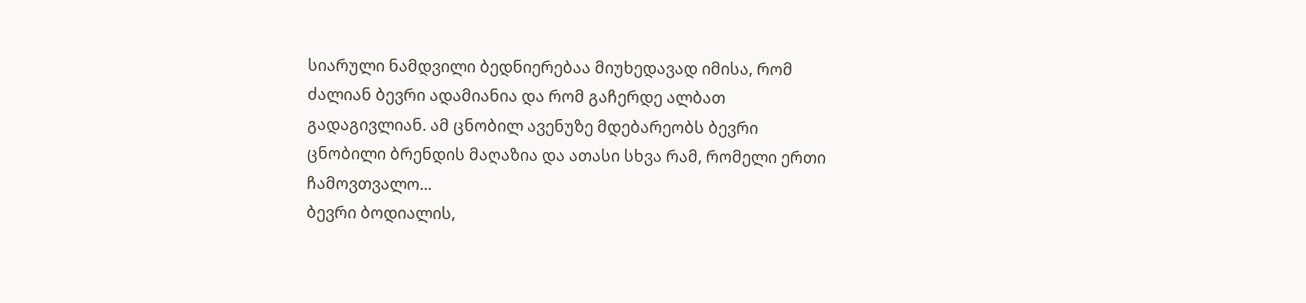სიარული ნამდვილი ბედნიერებაა მიუხედავად იმისა, რომ ძალიან ბევრი ადამიანია და რომ გაჩერდე ალბათ გადაგივლიან. ამ ცნობილ ავენუზე მდებარეობს ბევრი ცნობილი ბრენდის მაღაზია და ათასი სხვა რამ, რომელი ერთი ჩამოვთვალო...
ბევრი ბოდიალის,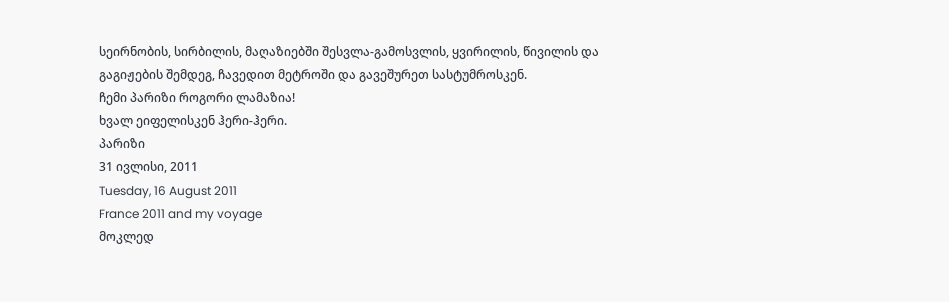სეირნობის, სირბილის, მაღაზიებში შესვლა-გამოსვლის, ყვირილის, წივილის და გაგიჟების შემდეგ, ჩავედით მეტროში და გავეშურეთ სასტუმროსკენ.
ჩემი პარიზი როგორი ლამაზია!
ხვალ ეიფელისკენ ჰერი-ჰერი.
პარიზი
31 ივლისი, 2011
Tuesday, 16 August 2011
France 2011 and my voyage
მოკლედ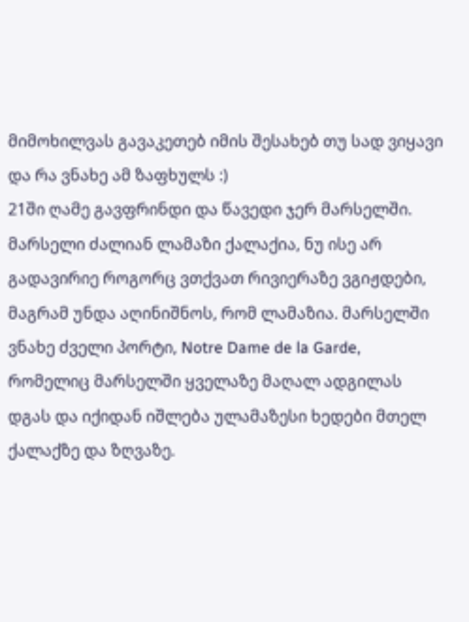მიმოხილვას გავაკეთებ იმის შესახებ თუ სად ვიყავი და რა ვნახე ამ ზაფხულს :)
21ში ღამე გავფრინდი და წავედი ჯერ მარსელში. მარსელი ძალიან ლამაზი ქალაქია, ნუ ისე არ გადავირიე როგორც ვთქვათ რივიერაზე ვგიჟდები, მაგრამ უნდა აღინიშნოს, რომ ლამაზია. მარსელში ვნახე ძველი პორტი, Notre Dame de la Garde, რომელიც მარსელში ყველაზე მაღალ ადგილას დგას და იქიდან იშლება ულამაზესი ხედები მთელ ქალაქზე და ზღვაზე.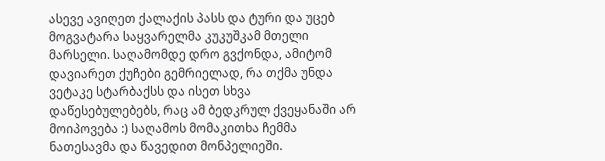ასევე ავიღეთ ქალაქის პასს და ტური და უცებ მოგვატარა საყვარელმა კუკუშკამ მთელი მარსელი. საღამომდე დრო გვქონდა, ამიტომ დავიარეთ ქუჩები გემრიელად, რა თქმა უნდა ვეტაკე სტარბაქსს და ისეთ სხვა დაწესებულებებს, რაც ამ ბედკრულ ქვეყანაში არ მოიპოვება :) საღამოს მომაკითხა ჩემმა ნათესავმა და წავედით მონპელიეში.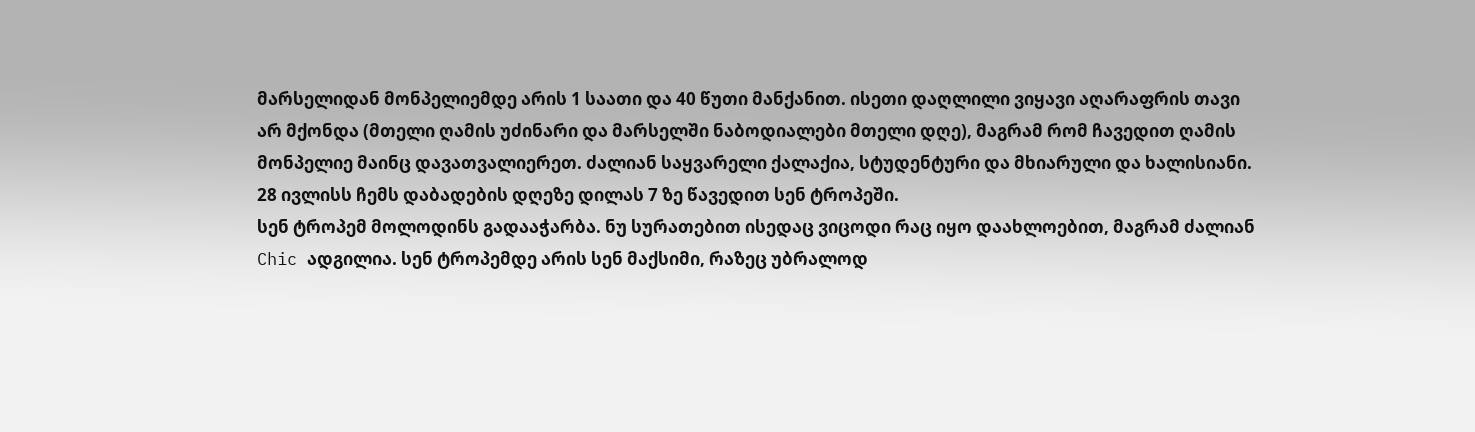მარსელიდან მონპელიემდე არის 1 საათი და 40 წუთი მანქანით. ისეთი დაღლილი ვიყავი აღარაფრის თავი არ მქონდა (მთელი ღამის უძინარი და მარსელში ნაბოდიალები მთელი დღე), მაგრამ რომ ჩავედით ღამის მონპელიე მაინც დავათვალიერეთ. ძალიან საყვარელი ქალაქია, სტუდენტური და მხიარული და ხალისიანი.
28 ივლისს ჩემს დაბადების დღეზე დილას 7 ზე წავედით სენ ტროპეში.
სენ ტროპემ მოლოდინს გადააჭარბა. ნუ სურათებით ისედაც ვიცოდი რაც იყო დაახლოებით, მაგრამ ძალიან Chic ადგილია. სენ ტროპემდე არის სენ მაქსიმი, რაზეც უბრალოდ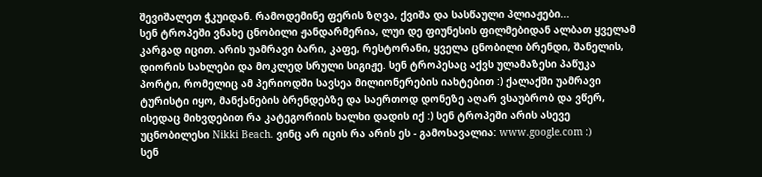შევიშალეთ ჭკუიდან. რამოდემინე ფერის ზღვა, ქვიშა და სასწაული პლიაჟები...
სენ ტროპეში ვნახე ცნობილი ჟანდარმერია, ლუი დე ფიუნესის ფილმებიდან ალბათ ყველამ კარგად იცით. არის უამრავი ბარი, კაფე, რესტორანი, ყველა ცნობილი ბრენდი, შანელის, დიორის სახლები და მოკლედ სრული სიგიჟე. სენ ტროპესაც აქვს ულამაზესი პაწუკა პორტი, რომელიც ამ პერიოდში სავსეა მილიონერების იახტებით :) ქალაქში უამრავი ტურისტი იყო, მანქანების ბრენდებზე და საერთოდ დონეზე აღარ ვსაუბრობ და ვწერ, ისედაც მიხვდებით რა კატეგორიის ხალხი დადის იქ :) სენ ტროპეში არის ასევე უცნობილესი Nikki Beach. ვინც არ იცის რა არის ეს - გამოსავალია: www.google.com :)
სენ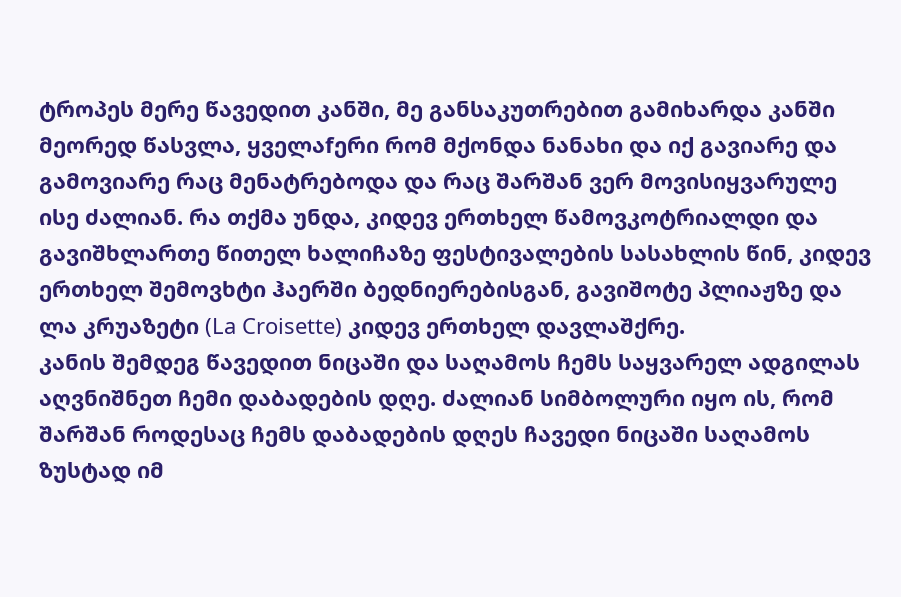ტროპეს მერე წავედით კანში, მე განსაკუთრებით გამიხარდა კანში მეორედ წასვლა, ყველაfერი რომ მქონდა ნანახი და იქ გავიარე და გამოვიარე რაც მენატრებოდა და რაც შარშან ვერ მოვისიყვარულე ისე ძალიან. რა თქმა უნდა, კიდევ ერთხელ წამოვკოტრიალდი და გავიშხლართე წითელ ხალიჩაზე ფესტივალების სასახლის წინ, კიდევ ერთხელ შემოვხტი ჰაერში ბედნიერებისგან, გავიშოტე პლიაჟზე და ლა კრუაზეტი (La Croisette) კიდევ ერთხელ დავლაშქრე.
კანის შემდეგ წავედით ნიცაში და საღამოს ჩემს საყვარელ ადგილას აღვნიშნეთ ჩემი დაბადების დღე. ძალიან სიმბოლური იყო ის, რომ შარშან როდესაც ჩემს დაბადების დღეს ჩავედი ნიცაში საღამოს ზუსტად იმ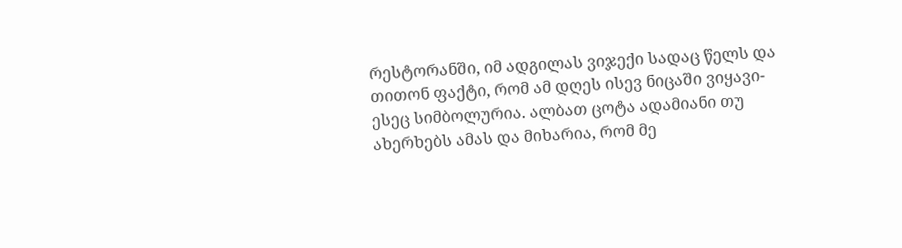რესტორანში, იმ ადგილას ვიჯექი სადაც წელს და თითონ ფაქტი, რომ ამ დღეს ისევ ნიცაში ვიყავი- ესეც სიმბოლურია. ალბათ ცოტა ადამიანი თუ ახერხებს ამას და მიხარია, რომ მე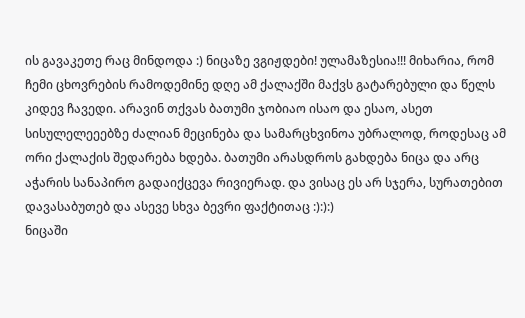ის გავაკეთე რაც მინდოდა :) ნიცაზე ვგიჟდები! ულამაზესია!!! მიხარია, რომ ჩემი ცხოვრების რამოდემინე დღე ამ ქალაქში მაქვს გატარებული და წელს კიდევ ჩავედი. არავინ თქვას ბათუმი ჯობიაო ისაო და ესაო, ასეთ სისულელეეებზე ძალიან მეცინება და სამარცხვინოა უბრალოდ, როდესაც ამ ორი ქალაქის შედარება ხდება. ბათუმი არასდროს გახდება ნიცა და არც აჭარის სანაპირო გადაიქცევა რივიერად. და ვისაც ეს არ სჯერა, სურათებით დავასაბუთებ და ასევე სხვა ბევრი ფაქტითაც :):):)
ნიცაში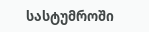სასტუმროში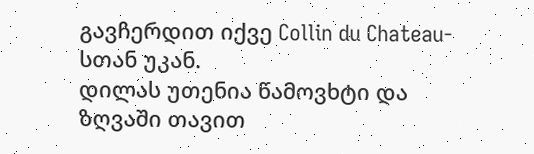გავჩერდით იქვე Collin du Chateau-სთან უკან.
დილას უთენია წამოვხტი და ზღვაში თავით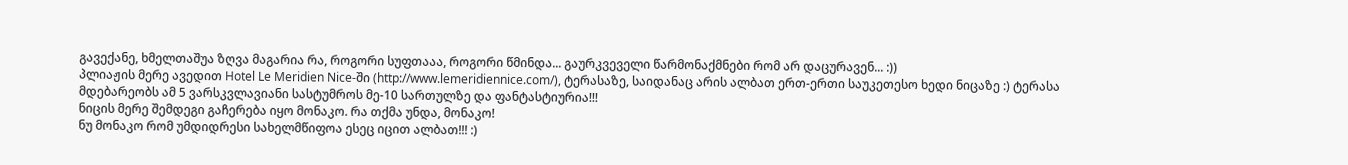გავექანე, ხმელთაშუა ზღვა მაგარია რა, როგორი სუფთააა, როგორი წმინდა... გაურკვეველი წარმონაქმნები რომ არ დაცურავენ... :))
პლიაჟის მერე ავედით Hotel Le Meridien Nice-ში (http://www.lemeridiennice.com/), ტერასაზე, საიდანაც არის ალბათ ერთ-ერთი საუკეთესო ხედი ნიცაზე :) ტერასა მდებარეობს ამ 5 ვარსკვლავიანი სასტუმროს მე-10 სართულზე და ფანტასტიურია!!!
ნიცის მერე შემდეგი გაჩერება იყო მონაკო. რა თქმა უნდა, მონაკო!
ნუ მონაკო რომ უმდიდრესი სახელმწიფოა ესეც იცით ალბათ!!! :)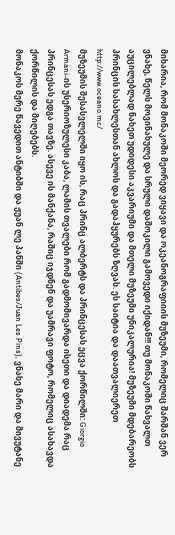მიხარია, რომ მონაკოში მეორედ ვიყავი და ოკეანოგრაფიიის მუზეუმი, რომელიც შარშან ვერ ვნახე, წელს მოვინახულე და სრული დაშოკილი გამოვედი იქიდან!!! თუ მონაკოში წახვალთ აუცილებლად ნახეთ უდიდესი აკვარიუმი და მთელი მუზეუმი უნიკალურია! მუზეუმი მდებარეობს პრინცის სასახლესთან ახლოს და გადაჰყურებს ზღვას. ეს საიტია და დაათვალიერეთ http://www.oceano.mc/
მუზეუმის შესასვლელში იყო ის, რაც პრინც ალბერტს და პრინცესას ეცვა ქორწილში: Giorgio Armani-ის უსერიოზულესი კაბა, ლამის თვალები რომ გადმომივარდა ისეთი და დიადემა რაც პრინცესას ედგა თავზე. ასევე ის მანქანა, რაშიც იჯდნენ და უამრავი ფოტო, რომელიც ასახავდა ქორწილის და მიღებებს.
მონაკოს მერე წავედით ანტიბში და ჟუან ლე პანში (Antibes/Juan Les Pins), ვნახე მარი და მივუტანე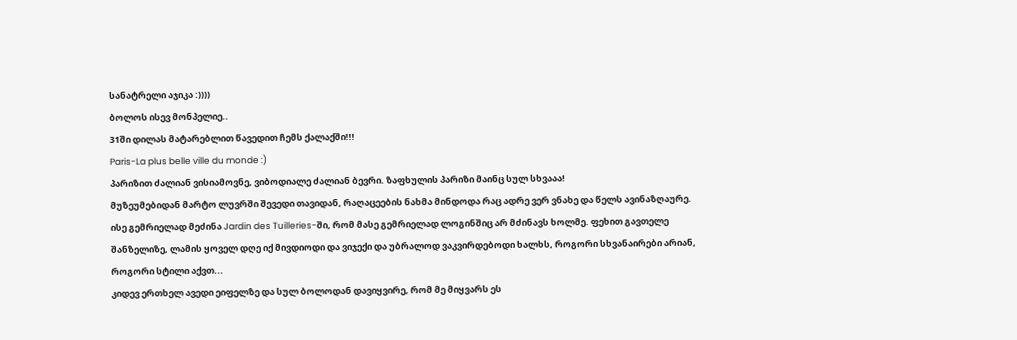სანატრელი აჯიკა :))))
ბოლოს ისევ მონპელიე..
31ში დილას მატარებლით წავედით ჩემს ქალაქში!!!
Paris-La plus belle ville du monde :)
პარიზით ძალიან ვისიამოვნე, ვიბოდიალე ძალიან ბევრი. ზაფხულის პარიზი მაინც სულ სხვააა!
მუზეუმებიდან მარტო ლუვრში შევედი თავიდან, რაღაცეების ნახმა მინდოდა რაც ადრე ვერ ვნახე და წელს ავინაზღაურე.
ისე გემრიელად მეძინა Jardin des Tuilleries-ში, რომ მასე გემრიელად ლოგინშიც არ მძინავს ხოლმე. ფეხით გავთელე შანზელიზე, ლამის ყოველ დღე იქ მივდიოდი და ვიჯექი და უბრალოდ ვაკვირდებოდი ხალხს, როგორი სხვანაირები არიან, როგორი სტილი აქვთ...
კიდევ ერთხელ ავედი ეიფელზე და სულ ბოლოდან დავიყვირე, რომ მე მიყვარს ეს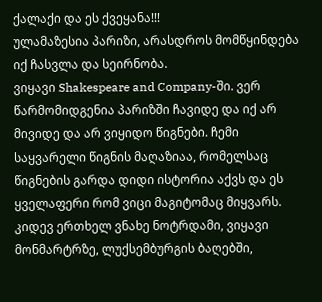ქალაქი და ეს ქვეყანა!!!
ულამაზესია პარიზი, არასდროს მომწყინდება იქ ჩასვლა და სეირნობა.
ვიყავი Shakespeare and Company-ში. ვერ წარმომიდგენია პარიზში ჩავიდე და იქ არ მივიდე და არ ვიყიდო წიგნები. ჩემი საყვარელი წიგნის მაღაზიაა, რომელსაც წიგნების გარდა დიდი ისტორია აქვს და ეს ყველაფერი რომ ვიცი მაგიტომაც მიყვარს.
კიდევ ერთხელ ვნახე ნოტრდამი, ვიყავი მონმარტრზე, ლუქსემბურგის ბაღებში,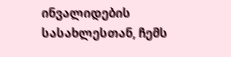ინვალიდების სასახლესთან, ჩემს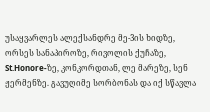უსაყვარლეს ალექსანდრე მე-3ის ხიდზე, ორსეს სანაპიროზე, რივოლის ქუჩაზე, St.Honore-ზე, კონკორდთან, ლე მარეზე, სენ ჟერმენზე. გავუღიმე სორბონას და იქ სწავლა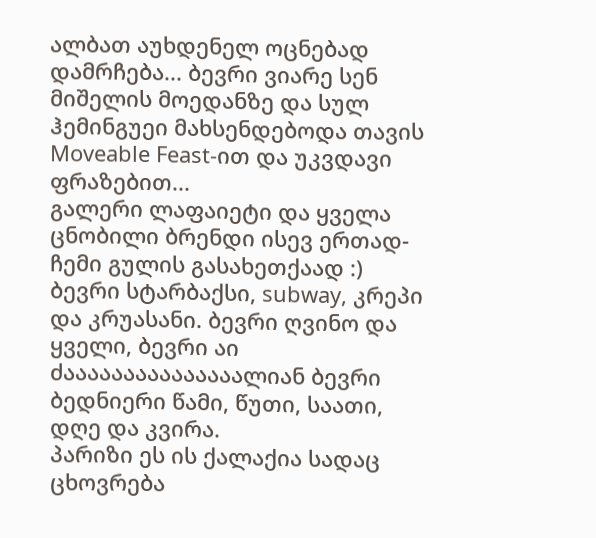ალბათ აუხდენელ ოცნებად დამრჩება... ბევრი ვიარე სენ მიშელის მოედანზე და სულ ჰემინგუეი მახსენდებოდა თავის Moveable Feast-ით და უკვდავი ფრაზებით...
გალერი ლაფაიეტი და ყველა ცნობილი ბრენდი ისევ ერთად- ჩემი გულის გასახეთქაად :)
ბევრი სტარბაქსი, subway, კრეპი და კრუასანი. ბევრი ღვინო და ყველი, ბევრი აი ძააააააააააააააალიან ბევრი ბედნიერი წამი, წუთი, საათი, დღე და კვირა.
პარიზი ეს ის ქალაქია სადაც ცხოვრება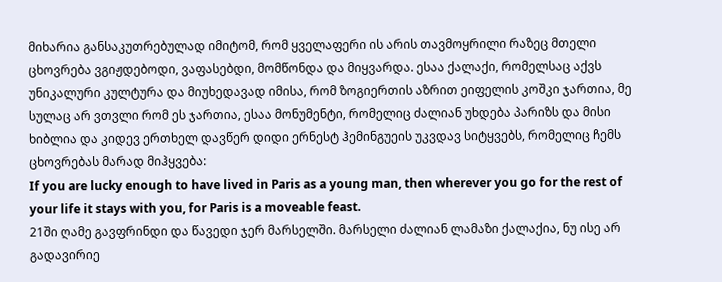მიხარია განსაკუთრებულად იმიტომ, რომ ყველაფერი ის არის თავმოყრილი რაზეც მთელი ცხოვრება ვგიჟდებოდი, ვაფასებდი, მომწონდა და მიყვარდა. ესაა ქალაქი, რომელსაც აქვს უნიკალური კულტურა და მიუხედავად იმისა, რომ ზოგიერთის აზრით ეიფელის კოშკი ჯართია, მე სულაც არ ვთვლი რომ ეს ჯართია, ესაა მონუმენტი, რომელიც ძალიან უხდება პარიზს და მისი ხიბლია და კიდევ ერთხელ დავწერ დიდი ერნესტ ჰემინგუეის უკვდავ სიტყვებს, რომელიც ჩემს ცხოვრებას მარად მიჰყვება:
If you are lucky enough to have lived in Paris as a young man, then wherever you go for the rest of your life it stays with you, for Paris is a moveable feast.
21ში ღამე გავფრინდი და წავედი ჯერ მარსელში. მარსელი ძალიან ლამაზი ქალაქია, ნუ ისე არ გადავირიე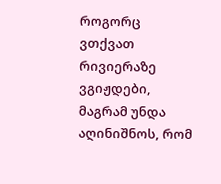როგორც ვთქვათ რივიერაზე ვგიჟდები, მაგრამ უნდა აღინიშნოს, რომ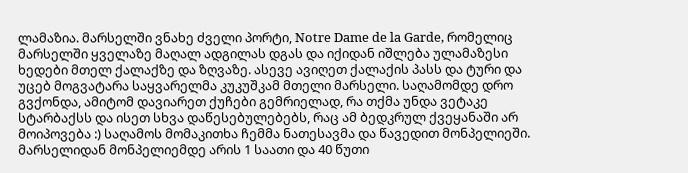ლამაზია. მარსელში ვნახე ძველი პორტი, Notre Dame de la Garde, რომელიც მარსელში ყველაზე მაღალ ადგილას დგას და იქიდან იშლება ულამაზესი ხედები მთელ ქალაქზე და ზღვაზე. ასევე ავიღეთ ქალაქის პასს და ტური და უცებ მოგვატარა საყვარელმა კუკუშკამ მთელი მარსელი. საღამომდე დრო გვქონდა, ამიტომ დავიარეთ ქუჩები გემრიელად, რა თქმა უნდა ვეტაკე სტარბაქსს და ისეთ სხვა დაწესებულებებს, რაც ამ ბედკრულ ქვეყანაში არ მოიპოვება :) საღამოს მომაკითხა ჩემმა ნათესავმა და წავედით მონპელიეში. მარსელიდან მონპელიემდე არის 1 საათი და 40 წუთი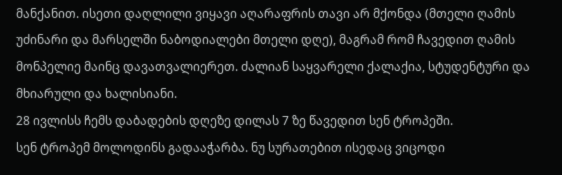მანქანით. ისეთი დაღლილი ვიყავი აღარაფრის თავი არ მქონდა (მთელი ღამის უძინარი და მარსელში ნაბოდიალები მთელი დღე), მაგრამ რომ ჩავედით ღამის მონპელიე მაინც დავათვალიერეთ. ძალიან საყვარელი ქალაქია, სტუდენტური და მხიარული და ხალისიანი.
28 ივლისს ჩემს დაბადების დღეზე დილას 7 ზე წავედით სენ ტროპეში.
სენ ტროპემ მოლოდინს გადააჭარბა. ნუ სურათებით ისედაც ვიცოდი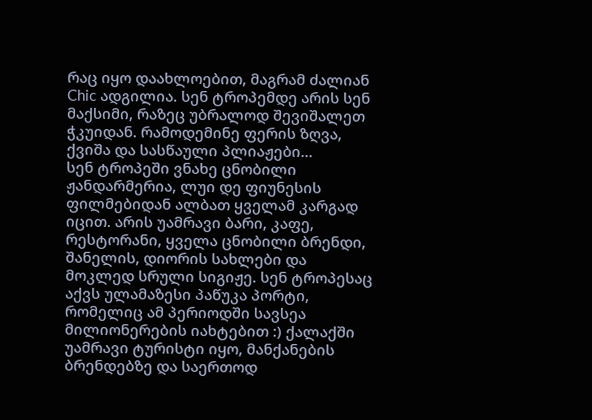რაც იყო დაახლოებით, მაგრამ ძალიან Chic ადგილია. სენ ტროპემდე არის სენ მაქსიმი, რაზეც უბრალოდ შევიშალეთ ჭკუიდან. რამოდემინე ფერის ზღვა, ქვიშა და სასწაული პლიაჟები...
სენ ტროპეში ვნახე ცნობილი ჟანდარმერია, ლუი დე ფიუნესის ფილმებიდან ალბათ ყველამ კარგად იცით. არის უამრავი ბარი, კაფე, რესტორანი, ყველა ცნობილი ბრენდი, შანელის, დიორის სახლები და მოკლედ სრული სიგიჟე. სენ ტროპესაც აქვს ულამაზესი პაწუკა პორტი, რომელიც ამ პერიოდში სავსეა მილიონერების იახტებით :) ქალაქში უამრავი ტურისტი იყო, მანქანების ბრენდებზე და საერთოდ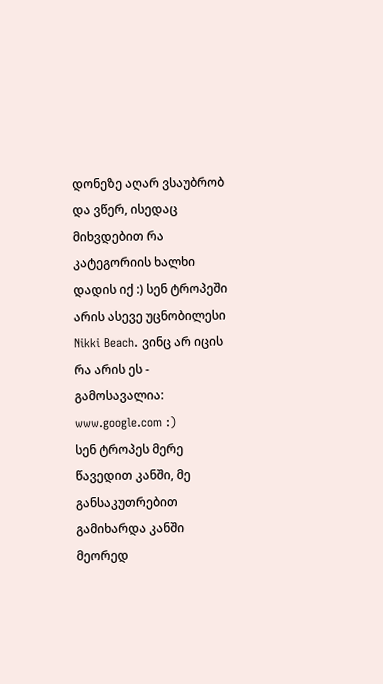დონეზე აღარ ვსაუბრობ და ვწერ, ისედაც მიხვდებით რა კატეგორიის ხალხი დადის იქ :) სენ ტროპეში არის ასევე უცნობილესი Nikki Beach. ვინც არ იცის რა არის ეს - გამოსავალია: www.google.com :)
სენ ტროპეს მერე წავედით კანში, მე განსაკუთრებით გამიხარდა კანში მეორედ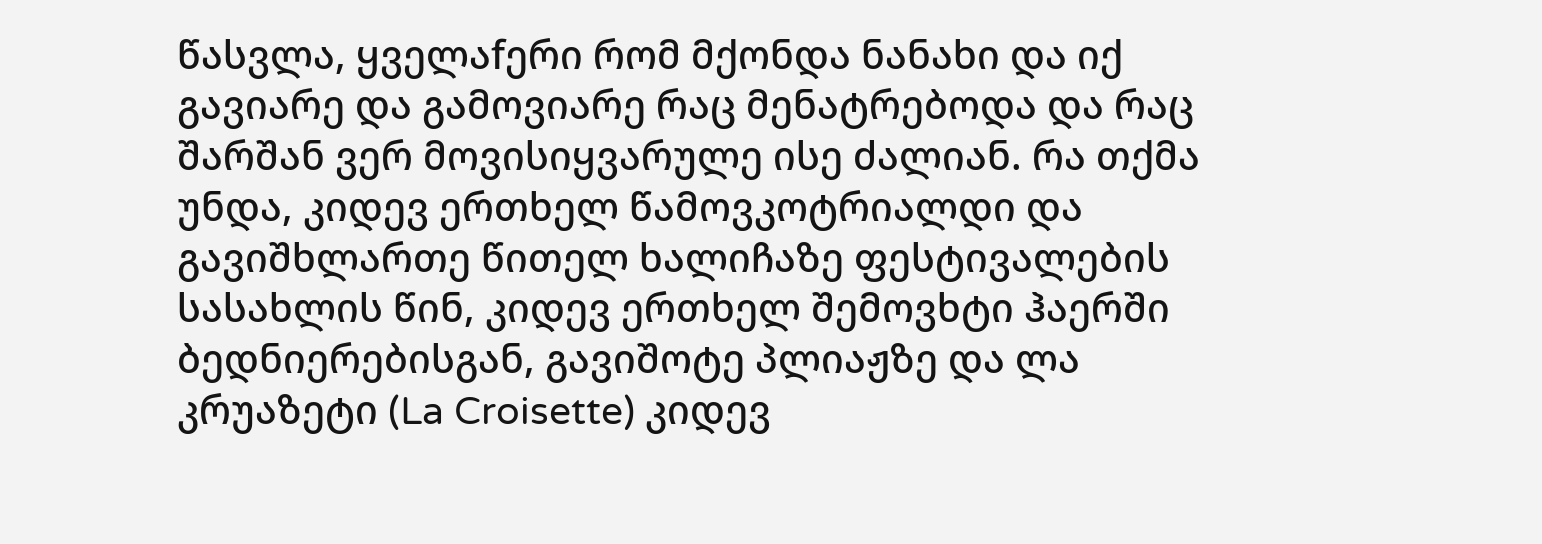წასვლა, ყველაfერი რომ მქონდა ნანახი და იქ გავიარე და გამოვიარე რაც მენატრებოდა და რაც შარშან ვერ მოვისიყვარულე ისე ძალიან. რა თქმა უნდა, კიდევ ერთხელ წამოვკოტრიალდი და გავიშხლართე წითელ ხალიჩაზე ფესტივალების სასახლის წინ, კიდევ ერთხელ შემოვხტი ჰაერში ბედნიერებისგან, გავიშოტე პლიაჟზე და ლა კრუაზეტი (La Croisette) კიდევ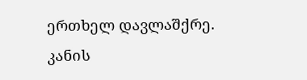ერთხელ დავლაშქრე.
კანის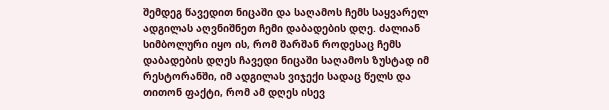შემდეგ წავედით ნიცაში და საღამოს ჩემს საყვარელ ადგილას აღვნიშნეთ ჩემი დაბადების დღე. ძალიან სიმბოლური იყო ის, რომ შარშან როდესაც ჩემს დაბადების დღეს ჩავედი ნიცაში საღამოს ზუსტად იმ რესტორანში, იმ ადგილას ვიჯექი სადაც წელს და თითონ ფაქტი, რომ ამ დღეს ისევ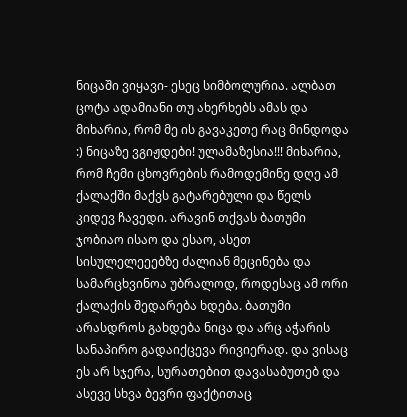ნიცაში ვიყავი- ესეც სიმბოლურია. ალბათ ცოტა ადამიანი თუ ახერხებს ამას და მიხარია, რომ მე ის გავაკეთე რაც მინდოდა :) ნიცაზე ვგიჟდები! ულამაზესია!!! მიხარია, რომ ჩემი ცხოვრების რამოდემინე დღე ამ ქალაქში მაქვს გატარებული და წელს კიდევ ჩავედი. არავინ თქვას ბათუმი ჯობიაო ისაო და ესაო, ასეთ სისულელეეებზე ძალიან მეცინება და სამარცხვინოა უბრალოდ, როდესაც ამ ორი ქალაქის შედარება ხდება. ბათუმი არასდროს გახდება ნიცა და არც აჭარის სანაპირო გადაიქცევა რივიერად. და ვისაც ეს არ სჯერა, სურათებით დავასაბუთებ და ასევე სხვა ბევრი ფაქტითაც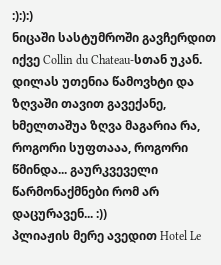:):):)
ნიცაში სასტუმროში გავჩერდით იქვე Collin du Chateau-სთან უკან.
დილას უთენია წამოვხტი და ზღვაში თავით გავექანე, ხმელთაშუა ზღვა მაგარია რა, როგორი სუფთააა, როგორი წმინდა... გაურკვეველი წარმონაქმნები რომ არ დაცურავენ... :))
პლიაჟის მერე ავედით Hotel Le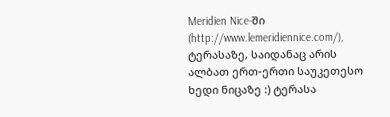Meridien Nice-ში (http://www.lemeridiennice.com/), ტერასაზე, საიდანაც არის ალბათ ერთ-ერთი საუკეთესო ხედი ნიცაზე :) ტერასა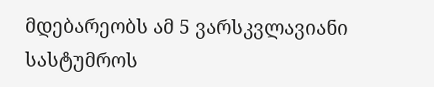მდებარეობს ამ 5 ვარსკვლავიანი სასტუმროს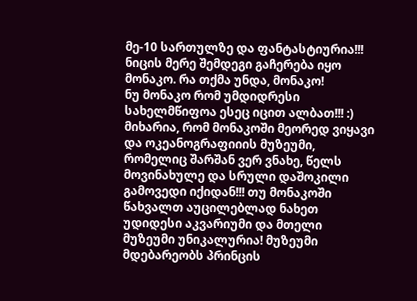მე-10 სართულზე და ფანტასტიურია!!!
ნიცის მერე შემდეგი გაჩერება იყო მონაკო. რა თქმა უნდა, მონაკო!
ნუ მონაკო რომ უმდიდრესი სახელმწიფოა ესეც იცით ალბათ!!! :)
მიხარია, რომ მონაკოში მეორედ ვიყავი და ოკეანოგრაფიიის მუზეუმი, რომელიც შარშან ვერ ვნახე, წელს მოვინახულე და სრული დაშოკილი გამოვედი იქიდან!!! თუ მონაკოში წახვალთ აუცილებლად ნახეთ უდიდესი აკვარიუმი და მთელი მუზეუმი უნიკალურია! მუზეუმი მდებარეობს პრინცის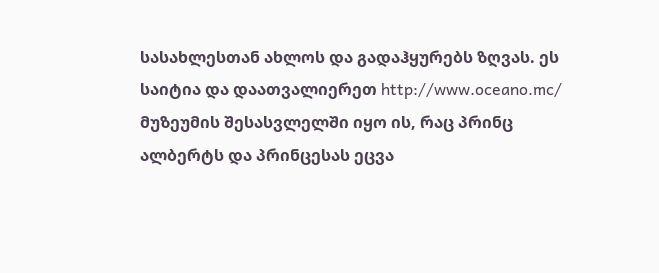სასახლესთან ახლოს და გადაჰყურებს ზღვას. ეს საიტია და დაათვალიერეთ http://www.oceano.mc/
მუზეუმის შესასვლელში იყო ის, რაც პრინც ალბერტს და პრინცესას ეცვა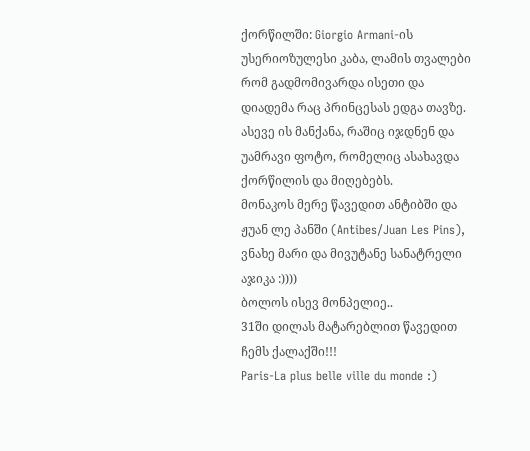ქორწილში: Giorgio Armani-ის უსერიოზულესი კაბა, ლამის თვალები რომ გადმომივარდა ისეთი და დიადემა რაც პრინცესას ედგა თავზე. ასევე ის მანქანა, რაშიც იჯდნენ და უამრავი ფოტო, რომელიც ასახავდა ქორწილის და მიღებებს.
მონაკოს მერე წავედით ანტიბში და ჟუან ლე პანში (Antibes/Juan Les Pins), ვნახე მარი და მივუტანე სანატრელი აჯიკა :))))
ბოლოს ისევ მონპელიე..
31ში დილას მატარებლით წავედით ჩემს ქალაქში!!!
Paris-La plus belle ville du monde :)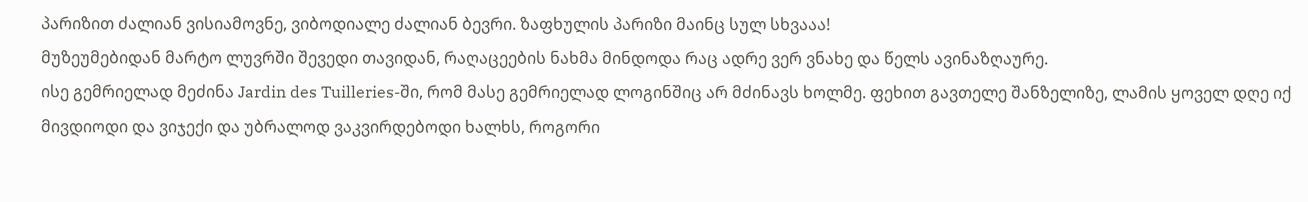პარიზით ძალიან ვისიამოვნე, ვიბოდიალე ძალიან ბევრი. ზაფხულის პარიზი მაინც სულ სხვააა!
მუზეუმებიდან მარტო ლუვრში შევედი თავიდან, რაღაცეების ნახმა მინდოდა რაც ადრე ვერ ვნახე და წელს ავინაზღაურე.
ისე გემრიელად მეძინა Jardin des Tuilleries-ში, რომ მასე გემრიელად ლოგინშიც არ მძინავს ხოლმე. ფეხით გავთელე შანზელიზე, ლამის ყოველ დღე იქ მივდიოდი და ვიჯექი და უბრალოდ ვაკვირდებოდი ხალხს, როგორი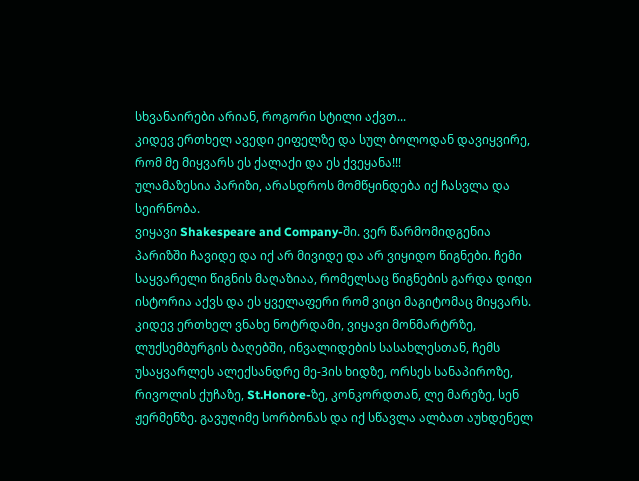სხვანაირები არიან, როგორი სტილი აქვთ...
კიდევ ერთხელ ავედი ეიფელზე და სულ ბოლოდან დავიყვირე, რომ მე მიყვარს ეს ქალაქი და ეს ქვეყანა!!!
ულამაზესია პარიზი, არასდროს მომწყინდება იქ ჩასვლა და სეირნობა.
ვიყავი Shakespeare and Company-ში. ვერ წარმომიდგენია პარიზში ჩავიდე და იქ არ მივიდე და არ ვიყიდო წიგნები. ჩემი საყვარელი წიგნის მაღაზიაა, რომელსაც წიგნების გარდა დიდი ისტორია აქვს და ეს ყველაფერი რომ ვიცი მაგიტომაც მიყვარს.
კიდევ ერთხელ ვნახე ნოტრდამი, ვიყავი მონმარტრზე, ლუქსემბურგის ბაღებში, ინვალიდების სასახლესთან, ჩემს უსაყვარლეს ალექსანდრე მე-3ის ხიდზე, ორსეს სანაპიროზე, რივოლის ქუჩაზე, St.Honore-ზე, კონკორდთან, ლე მარეზე, სენ ჟერმენზე. გავუღიმე სორბონას და იქ სწავლა ალბათ აუხდენელ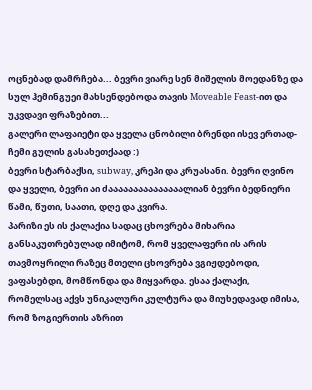ოცნებად დამრჩება... ბევრი ვიარე სენ მიშელის მოედანზე და სულ ჰემინგუეი მახსენდებოდა თავის Moveable Feast-ით და უკვდავი ფრაზებით...
გალერი ლაფაიეტი და ყველა ცნობილი ბრენდი ისევ ერთად- ჩემი გულის გასახეთქაად :)
ბევრი სტარბაქსი, subway, კრეპი და კრუასანი. ბევრი ღვინო და ყველი, ბევრი აი ძააააააააააააააალიან ბევრი ბედნიერი წამი, წუთი, საათი, დღე და კვირა.
პარიზი ეს ის ქალაქია სადაც ცხოვრება მიხარია განსაკუთრებულად იმიტომ, რომ ყველაფერი ის არის თავმოყრილი რაზეც მთელი ცხოვრება ვგიჟდებოდი, ვაფასებდი, მომწონდა და მიყვარდა. ესაა ქალაქი, რომელსაც აქვს უნიკალური კულტურა და მიუხედავად იმისა, რომ ზოგიერთის აზრით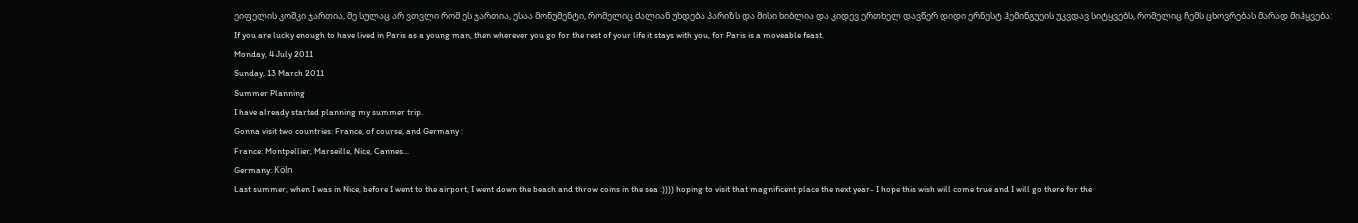ეიფელის კოშკი ჯართია, მე სულაც არ ვთვლი რომ ეს ჯართია, ესაა მონუმენტი, რომელიც ძალიან უხდება პარიზს და მისი ხიბლია და კიდევ ერთხელ დავწერ დიდი ერნესტ ჰემინგუეის უკვდავ სიტყვებს, რომელიც ჩემს ცხოვრებას მარად მიჰყვება:
If you are lucky enough to have lived in Paris as a young man, then wherever you go for the rest of your life it stays with you, for Paris is a moveable feast.
Monday, 4 July 2011
Sunday, 13 March 2011
Summer Planning
I have already started planning my summer trip.
Gonna visit two countries: France, of course, and Germany :
France: Montpellier, Marseille, Nice, Cannes...
Germany: Köln
Last summer, when I was in Nice, before I went to the airport, I went down the beach and throw coins in the sea :)))) hoping to visit that magnificent place the next year- I hope this wish will come true and I will go there for the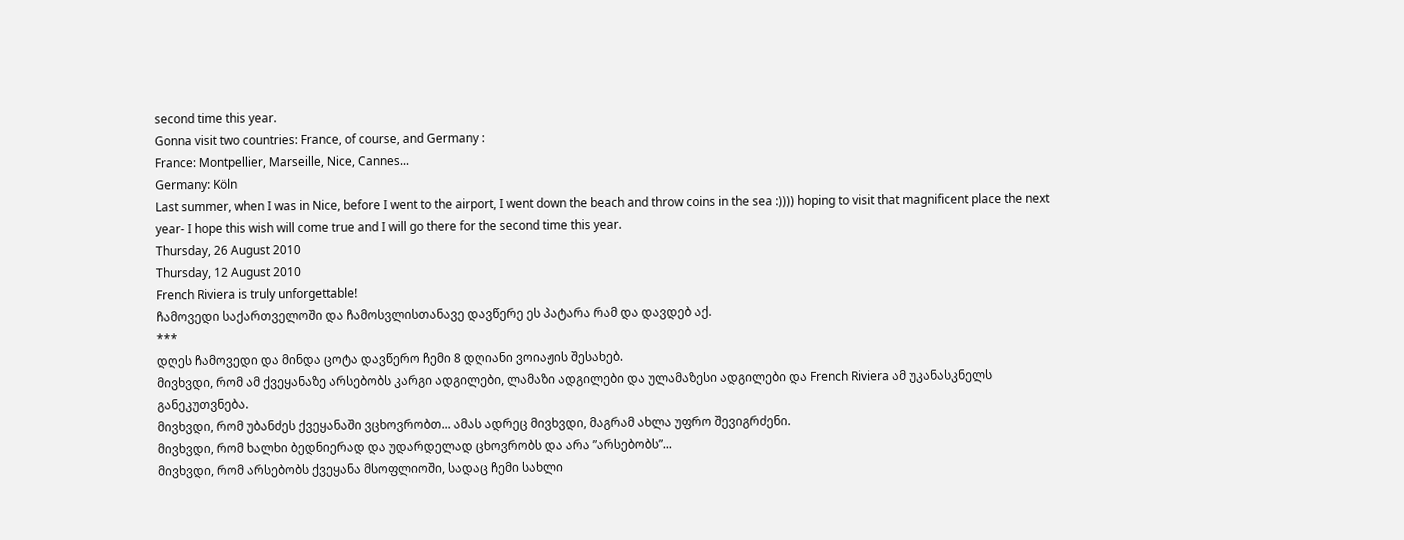second time this year.
Gonna visit two countries: France, of course, and Germany :
France: Montpellier, Marseille, Nice, Cannes...
Germany: Köln
Last summer, when I was in Nice, before I went to the airport, I went down the beach and throw coins in the sea :)))) hoping to visit that magnificent place the next year- I hope this wish will come true and I will go there for the second time this year.
Thursday, 26 August 2010
Thursday, 12 August 2010
French Riviera is truly unforgettable!
ჩამოვედი საქართველოში და ჩამოსვლისთანავე დავწერე ეს პატარა რამ და დავდებ აქ.
***
დღეს ჩამოვედი და მინდა ცოტა დავწერო ჩემი 8 დღიანი ვოიაჟის შესახებ.
მივხვდი, რომ ამ ქვეყანაზე არსებობს კარგი ადგილები, ლამაზი ადგილები და ულამაზესი ადგილები და French Riviera ამ უკანასკნელს განეკუთვნება.
მივხვდი, რომ უბანძეს ქვეყანაში ვცხოვრობთ... ამას ადრეც მივხვდი, მაგრამ ახლა უფრო შევიგრძენი.
მივხვდი, რომ ხალხი ბედნიერად და უდარდელად ცხოვრობს და არა ”არსებობს”...
მივხვდი, რომ არსებობს ქვეყანა მსოფლიოში, სადაც ჩემი სახლი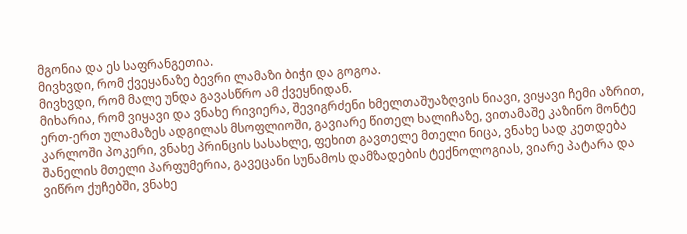მგონია და ეს საფრანგეთია.
მივხვდი, რომ ქვეყანაზე ბევრი ლამაზი ბიჭი და გოგოა.
მივხვდი, რომ მალე უნდა გავასწრო ამ ქვეყნიდან.
მიხარია, რომ ვიყავი და ვნახე რივიერა, შევიგრძენი ხმელთაშუაზღვის ნიავი, ვიყავი ჩემი აზრით, ერთ-ერთ ულამაზეს ადგილას მსოფლიოში, გავიარე წითელ ხალიჩაზე, ვითამაშე კაზინო მონტე კარლოში პოკერი, ვნახე პრინცის სასახლე, ფეხით გავთელე მთელი ნიცა, ვნახე სად კეთდება შანელის მთელი პარფუმერია, გავეცანი სუნამოს დამზადების ტექნოლოგიას, ვიარე პატარა და ვიწრო ქუჩებში, ვნახე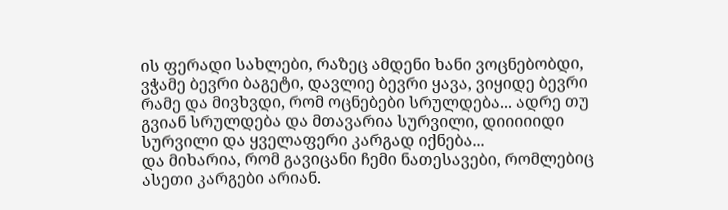ის ფერადი სახლები, რაზეც ამდენი ხანი ვოცნებობდი, ვჭამე ბევრი ბაგეტი, დავლიე ბევრი ყავა, ვიყიდე ბევრი რამე და მივხვდი, რომ ოცნებები სრულდება... ადრე თუ გვიან სრულდება და მთავარია სურვილი, დიიიიიდი სურვილი და ყველაფერი კარგად იქნება...
და მიხარია, რომ გავიცანი ჩემი ნათესავები, რომლებიც ასეთი კარგები არიან.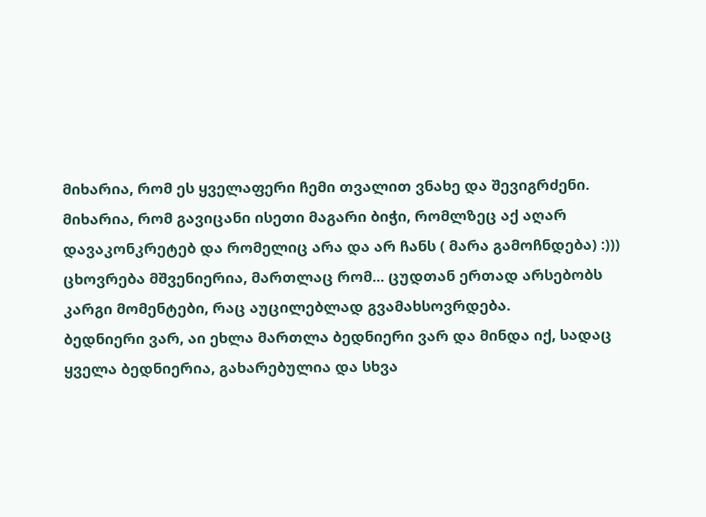მიხარია, რომ ეს ყველაფერი ჩემი თვალით ვნახე და შევიგრძენი.
მიხარია, რომ გავიცანი ისეთი მაგარი ბიჭი, რომლზეც აქ აღარ დავაკონკრეტებ და რომელიც არა და არ ჩანს ( მარა გამოჩნდება) :)))
ცხოვრება მშვენიერია, მართლაც რომ... ცუდთან ერთად არსებობს კარგი მომენტები, რაც აუცილებლად გვამახსოვრდება.
ბედნიერი ვარ, აი ეხლა მართლა ბედნიერი ვარ და მინდა იქ, სადაც ყველა ბედნიერია, გახარებულია და სხვა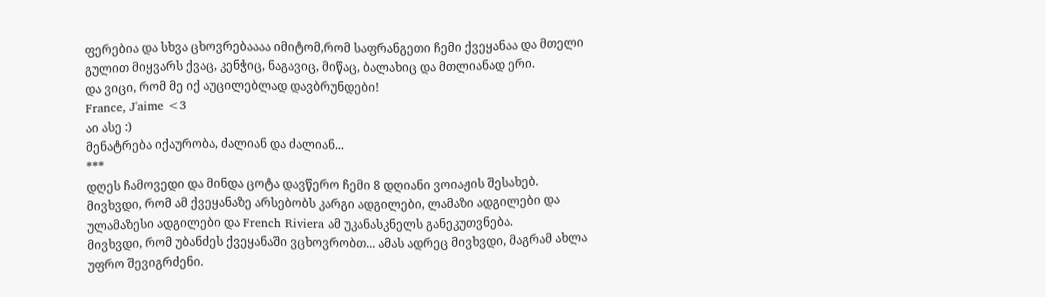ფერებია და სხვა ცხოვრებაააა იმიტომ,რომ საფრანგეთი ჩემი ქვეყანაა და მთელი გულით მიყვარს ქვაც, კენჭიც, ნაგავიც, მიწაც, ბალახიც და მთლიანად ერი.
და ვიცი, რომ მე იქ აუცილებლად დავბრუნდები!
France, J'aime <3
აი ასე :)
მენატრება იქაურობა, ძალიან და ძალიან...
***
დღეს ჩამოვედი და მინდა ცოტა დავწერო ჩემი 8 დღიანი ვოიაჟის შესახებ.
მივხვდი, რომ ამ ქვეყანაზე არსებობს კარგი ადგილები, ლამაზი ადგილები და ულამაზესი ადგილები და French Riviera ამ უკანასკნელს განეკუთვნება.
მივხვდი, რომ უბანძეს ქვეყანაში ვცხოვრობთ... ამას ადრეც მივხვდი, მაგრამ ახლა უფრო შევიგრძენი.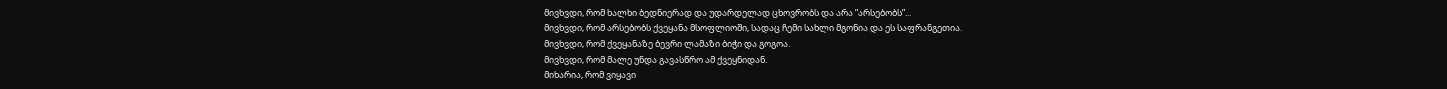მივხვდი, რომ ხალხი ბედნიერად და უდარდელად ცხოვრობს და არა ”არსებობს”...
მივხვდი, რომ არსებობს ქვეყანა მსოფლიოში, სადაც ჩემი სახლი მგონია და ეს საფრანგეთია.
მივხვდი, რომ ქვეყანაზე ბევრი ლამაზი ბიჭი და გოგოა.
მივხვდი, რომ მალე უნდა გავასწრო ამ ქვეყნიდან.
მიხარია, რომ ვიყავი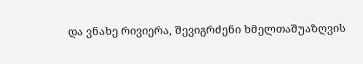და ვნახე რივიერა, შევიგრძენი ხმელთაშუაზღვის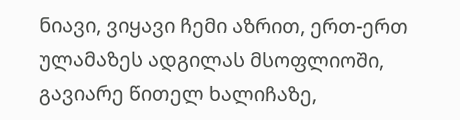ნიავი, ვიყავი ჩემი აზრით, ერთ-ერთ ულამაზეს ადგილას მსოფლიოში, გავიარე წითელ ხალიჩაზე,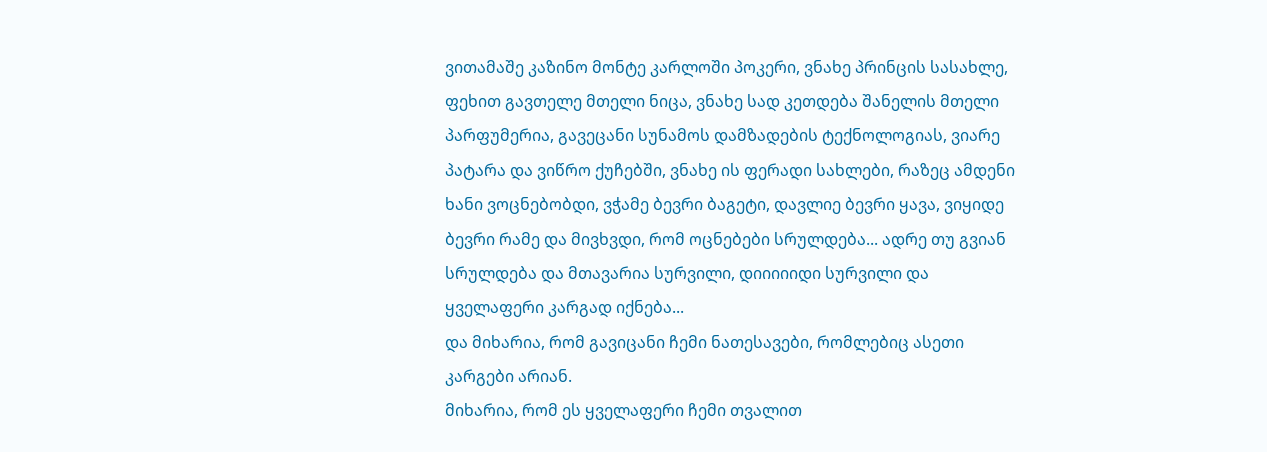ვითამაშე კაზინო მონტე კარლოში პოკერი, ვნახე პრინცის სასახლე, ფეხით გავთელე მთელი ნიცა, ვნახე სად კეთდება შანელის მთელი პარფუმერია, გავეცანი სუნამოს დამზადების ტექნოლოგიას, ვიარე პატარა და ვიწრო ქუჩებში, ვნახე ის ფერადი სახლები, რაზეც ამდენი ხანი ვოცნებობდი, ვჭამე ბევრი ბაგეტი, დავლიე ბევრი ყავა, ვიყიდე ბევრი რამე და მივხვდი, რომ ოცნებები სრულდება... ადრე თუ გვიან სრულდება და მთავარია სურვილი, დიიიიიდი სურვილი და ყველაფერი კარგად იქნება...
და მიხარია, რომ გავიცანი ჩემი ნათესავები, რომლებიც ასეთი კარგები არიან.
მიხარია, რომ ეს ყველაფერი ჩემი თვალით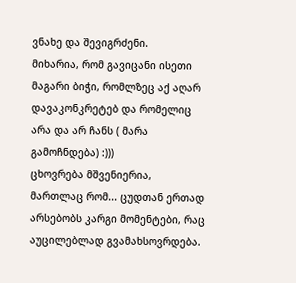ვნახე და შევიგრძენი.
მიხარია, რომ გავიცანი ისეთი მაგარი ბიჭი, რომლზეც აქ აღარ დავაკონკრეტებ და რომელიც არა და არ ჩანს ( მარა გამოჩნდება) :)))
ცხოვრება მშვენიერია, მართლაც რომ... ცუდთან ერთად არსებობს კარგი მომენტები, რაც აუცილებლად გვამახსოვრდება.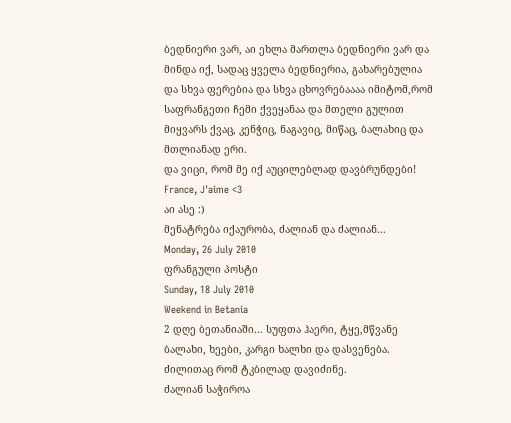ბედნიერი ვარ, აი ეხლა მართლა ბედნიერი ვარ და მინდა იქ, სადაც ყველა ბედნიერია, გახარებულია და სხვა ფერებია და სხვა ცხოვრებაააა იმიტომ,რომ საფრანგეთი ჩემი ქვეყანაა და მთელი გულით მიყვარს ქვაც, კენჭიც, ნაგავიც, მიწაც, ბალახიც და მთლიანად ერი.
და ვიცი, რომ მე იქ აუცილებლად დავბრუნდები!
France, J'aime <3
აი ასე :)
მენატრება იქაურობა, ძალიან და ძალიან...
Monday, 26 July 2010
ფრანგული პოსტი
Sunday, 18 July 2010
Weekend in Betania
2 დღე ბეთანიაში... სუფთა ჰაერი, ტყე,მწვანე ბალახი, ხეები, კარგი ხალხი და დასვენება.
ძილითაც რომ ტკბილად დავიძინე.
ძალიან საჭიროა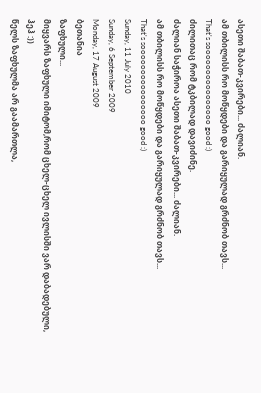ასეთი შაბათ-კვირები... ძალიან.
ამ თბილისს რო მოწყდები და გარიყულად გრძნობ თავს...
That's soooooooooooooooo good :)
ძილითაც რომ ტკბილად დავიძინე.
ძალიან საჭიროა ასეთი შაბათ-კვირები... ძალიან.
ამ თბილისს რო მოწყდები და გარიყულად გრძნობ თავს...
That's soooooooooooooooo good :)
Sunday, 11 July 2010
Sunday, 6 September 2009
Monday, 17 August 2009
ბეთანია
ზაფხული...
მიყვარს ზაფხული იმიტომ,რომ ცხელ-ცხელ ივლისში ვარ დაბადებული, ჰეჰ :))
წელს ზაფხულმა არ გაამართლა,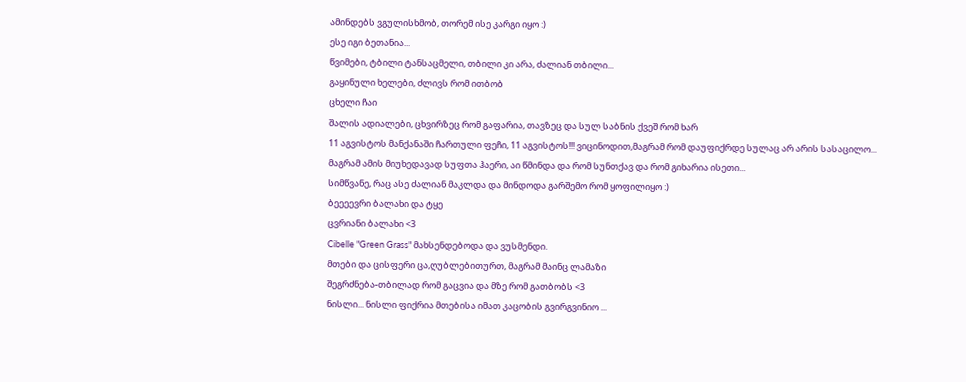ამინდებს ვგულისხმობ, თორემ ისე კარგი იყო :)
ესე იგი ბეთანია...
წვიმები, ტბილი ტანსაცმელი, თბილი კი არა, ძალიან თბილი...
გაყინული ხელები, ძლივს რომ ითბობ
ცხელი ჩაი
შალის ადიალები, ცხვირზეც რომ გაფარია, თავზეც და სულ საბნის ქვეშ რომ ხარ
11 აგვისტოს მანქანაში ჩართული ფეჩი, 11 აგვისტოს!!! ვიცინოდით,მაგრამ რომ დაუფიქრდე სულაც არ არის სასაცილო...
მაგრამ ამის მიუხედავად სუფთა ჰაერი, აი წმინდა და რომ სუნთქავ და რომ გიხარია ისეთი...
სიმწვანე, რაც ასე ძალიან მაკლდა და მინდოდა გარშემო რომ ყოფილიყო :)
ბეეეევრი ბალახი და ტყე
ცვრიანი ბალახი <3
Cibelle "Green Grass" მახსენდებოდა და ვუსმენდი.
მთები და ცისფერი ცა,ღუბლებითურთ, მაგრამ მაინც ლამაზი
შეგრძნება-თბილად რომ გაცვია და მზე რომ გათბობს <3
ნისლი... ნისლი ფიქრია მთებისა იმათ კაცობის გვირგვინიო ...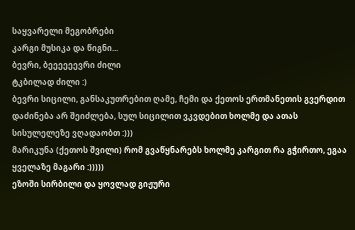საყვარელი მეგობრები
კარგი მუსიკა და წიგნი...
ბევრი, ბეეეეეევრი ძილი
ტკბილად ძილი :)
ბევრი სიცილი, განსაკუთრებით ღამე, ჩემი და ქეთოს ერთმანეთის გვერდით დაძინება არ შეიძლება, სულ სიცილით ვკვდებით ხოლმე და ათას სისულელეზე ვღადაობთ :)))
მარიკუნა (ქეთოს შვილი) რომ გვაწყნარებს ხოლმე კარგით რა გჭირთო, ეგაა ყველაზე მაგარი :)))))
ეზოში სირბილი და ყოვლად გიჟური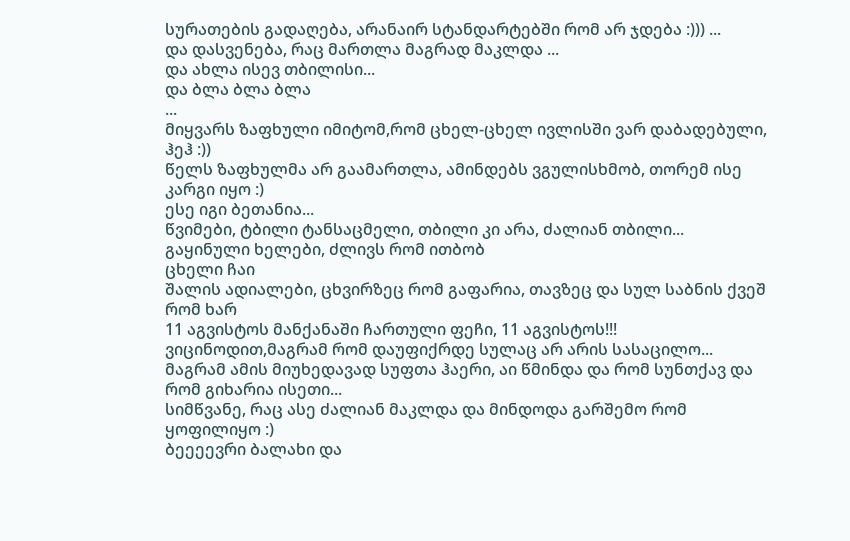სურათების გადაღება, არანაირ სტანდარტებში რომ არ ჯდება :))) ...
და დასვენება, რაც მართლა მაგრად მაკლდა ...
და ახლა ისევ თბილისი...
და ბლა ბლა ბლა
...
მიყვარს ზაფხული იმიტომ,რომ ცხელ-ცხელ ივლისში ვარ დაბადებული, ჰეჰ :))
წელს ზაფხულმა არ გაამართლა, ამინდებს ვგულისხმობ, თორემ ისე კარგი იყო :)
ესე იგი ბეთანია...
წვიმები, ტბილი ტანსაცმელი, თბილი კი არა, ძალიან თბილი...
გაყინული ხელები, ძლივს რომ ითბობ
ცხელი ჩაი
შალის ადიალები, ცხვირზეც რომ გაფარია, თავზეც და სულ საბნის ქვეშ რომ ხარ
11 აგვისტოს მანქანაში ჩართული ფეჩი, 11 აგვისტოს!!! ვიცინოდით,მაგრამ რომ დაუფიქრდე სულაც არ არის სასაცილო...
მაგრამ ამის მიუხედავად სუფთა ჰაერი, აი წმინდა და რომ სუნთქავ და რომ გიხარია ისეთი...
სიმწვანე, რაც ასე ძალიან მაკლდა და მინდოდა გარშემო რომ ყოფილიყო :)
ბეეეევრი ბალახი და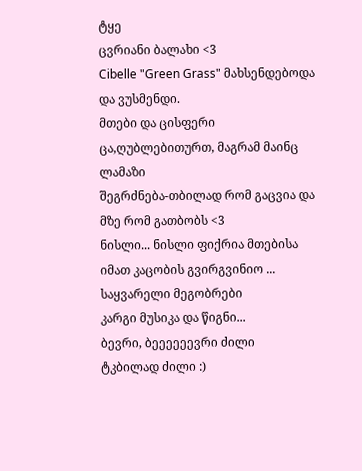ტყე
ცვრიანი ბალახი <3
Cibelle "Green Grass" მახსენდებოდა და ვუსმენდი.
მთები და ცისფერი ცა,ღუბლებითურთ, მაგრამ მაინც ლამაზი
შეგრძნება-თბილად რომ გაცვია და მზე რომ გათბობს <3
ნისლი... ნისლი ფიქრია მთებისა იმათ კაცობის გვირგვინიო ...
საყვარელი მეგობრები
კარგი მუსიკა და წიგნი...
ბევრი, ბეეეეეევრი ძილი
ტკბილად ძილი :)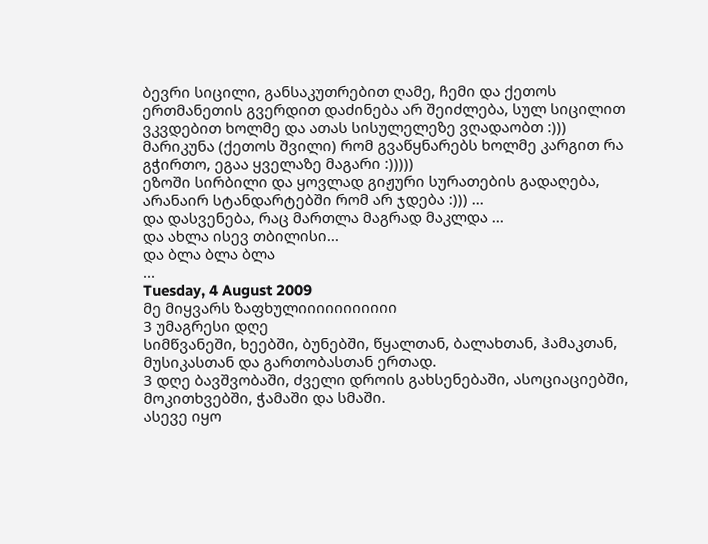ბევრი სიცილი, განსაკუთრებით ღამე, ჩემი და ქეთოს ერთმანეთის გვერდით დაძინება არ შეიძლება, სულ სიცილით ვკვდებით ხოლმე და ათას სისულელეზე ვღადაობთ :)))
მარიკუნა (ქეთოს შვილი) რომ გვაწყნარებს ხოლმე კარგით რა გჭირთო, ეგაა ყველაზე მაგარი :)))))
ეზოში სირბილი და ყოვლად გიჟური სურათების გადაღება, არანაირ სტანდარტებში რომ არ ჯდება :))) ...
და დასვენება, რაც მართლა მაგრად მაკლდა ...
და ახლა ისევ თბილისი...
და ბლა ბლა ბლა
...
Tuesday, 4 August 2009
მე მიყვარს ზაფხულიიიიიიიიიიი
3 უმაგრესი დღე
სიმწვანეში, ხეებში, ბუნებში, წყალთან, ბალახთან, ჰამაკთან, მუსიკასთან და გართობასთან ერთად.
3 დღე ბავშვობაში, ძველი დროის გახსენებაში, ასოციაციებში, მოკითხვებში, ჭამაში და სმაში.
ასევე იყო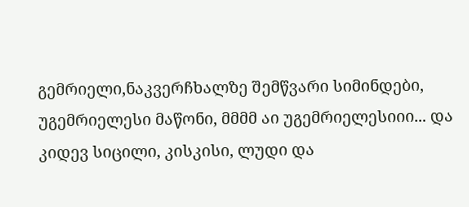გემრიელი,ნაკვერჩხალზე შემწვარი სიმინდები, უგემრიელესი მაწონი, მმმმ აი უგემრიელესიიი... და კიდევ სიცილი, კისკისი, ლუდი და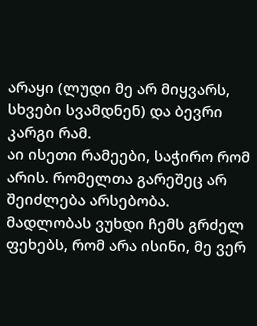არაყი (ლუდი მე არ მიყვარს, სხვები სვამდნენ) და ბევრი კარგი რამ.
აი ისეთი რამეები, საჭირო რომ არის. რომელთა გარეშეც არ შეიძლება არსებობა.
მადლობას ვუხდი ჩემს გრძელ ფეხებს, რომ არა ისინი, მე ვერ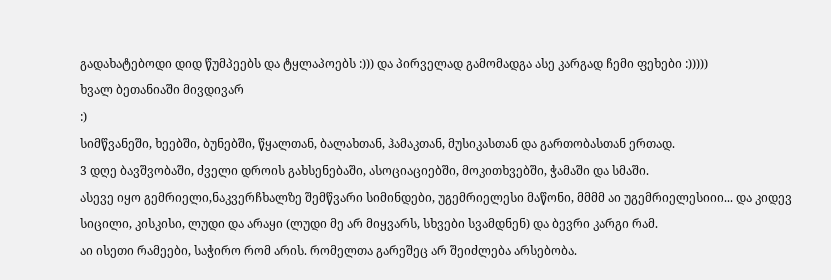გადახატებოდი დიდ წუმპეებს და ტყლაპოებს :))) და პირველად გამომადგა ასე კარგად ჩემი ფეხები :)))))
ხვალ ბეთანიაში მივდივარ
:)
სიმწვანეში, ხეებში, ბუნებში, წყალთან, ბალახთან, ჰამაკთან, მუსიკასთან და გართობასთან ერთად.
3 დღე ბავშვობაში, ძველი დროის გახსენებაში, ასოციაციებში, მოკითხვებში, ჭამაში და სმაში.
ასევე იყო გემრიელი,ნაკვერჩხალზე შემწვარი სიმინდები, უგემრიელესი მაწონი, მმმმ აი უგემრიელესიიი... და კიდევ სიცილი, კისკისი, ლუდი და არაყი (ლუდი მე არ მიყვარს, სხვები სვამდნენ) და ბევრი კარგი რამ.
აი ისეთი რამეები, საჭირო რომ არის. რომელთა გარეშეც არ შეიძლება არსებობა.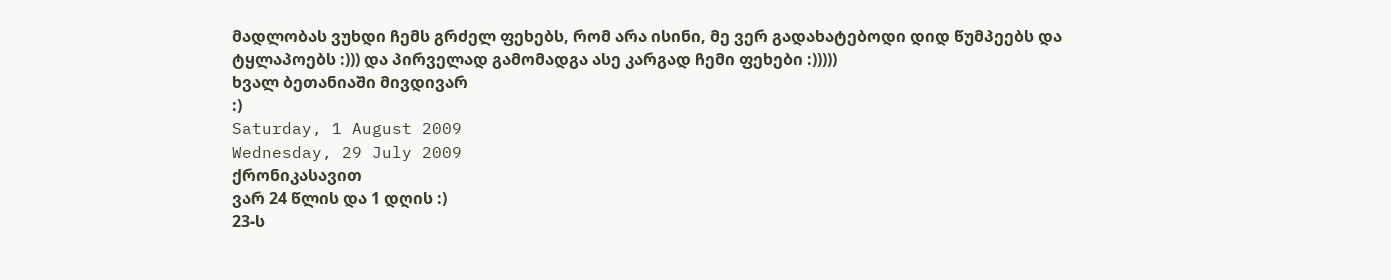მადლობას ვუხდი ჩემს გრძელ ფეხებს, რომ არა ისინი, მე ვერ გადახატებოდი დიდ წუმპეებს და ტყლაპოებს :))) და პირველად გამომადგა ასე კარგად ჩემი ფეხები :)))))
ხვალ ბეთანიაში მივდივარ
:)
Saturday, 1 August 2009
Wednesday, 29 July 2009
ქრონიკასავით
ვარ 24 წლის და 1 დღის :)
23-ს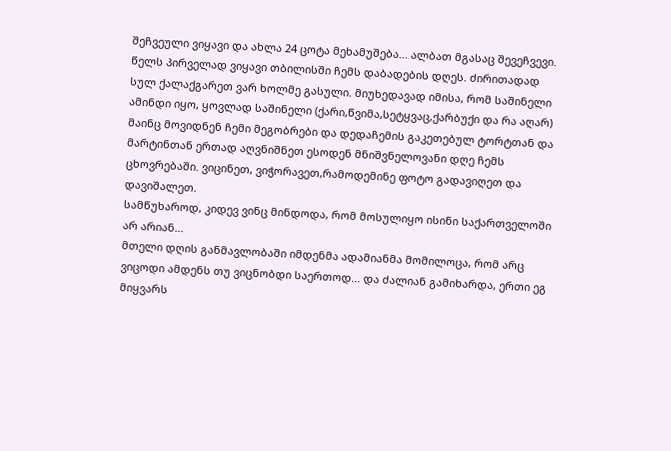შეჩვეული ვიყავი და ახლა 24 ცოტა მეხამუშება... ალბათ მგასაც შევეჩვევი.
წელს პირველად ვიყავი თბილისში ჩემს დაბადების დღეს. ძირითადად სულ ქალაქგარეთ ვარ ხოლმე გასული. მიუხედავად იმისა, რომ საშინელი ამინდი იყო, ყოვლად საშინელი (ქარი,წვიმა,სეტყვაც,ქარბუქი და რა აღარ) მაინც მოვიდნენ ჩემი მეგობრები და დედაჩემის გაკეთებულ ტორტთან და მარტინთან ერთად აღვნიშნეთ ესოდენ მნიშვნელოვანი დღე ჩემს ცხოვრებაში. ვიცინეთ, ვიჭორავეთ,რამოდემინე ფოტო გადავიღეთ და დავიშალეთ.
სამწუხაროდ, კიდევ ვინც მინდოდა, რომ მოსულიყო ისინი საქართველოში არ არიან...
მთელი დღის განმავლობაში იმდენმა ადამიანმა მომილოცა, რომ არც ვიცოდი ამდენს თუ ვიცნობდი საერთოდ... და ძალიან გამიხარდა, ერთი ეგ მიყვარს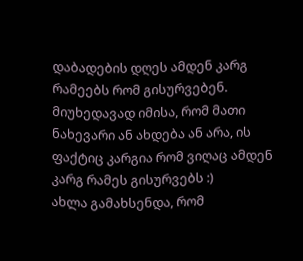დაბადების დღეს ამდენ კარგ რამეებს რომ გისურვებენ. მიუხედავად იმისა, რომ მათი ნახევარი ან ახდება ან არა, ის ფაქტიც კარგია რომ ვიღაც ამდენ კარგ რამეს გისურვებს :)
ახლა გამახსენდა, რომ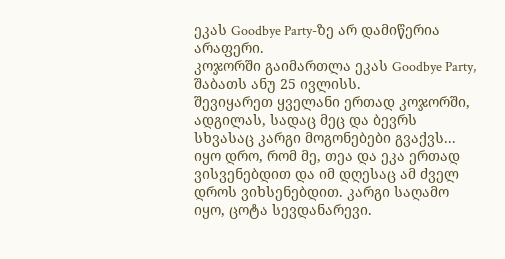ეკას Goodbye Party-ზე არ დამიწერია არაფერი.
კოჯორში გაიმართლა ეკას Goodbye Party, შაბათს ანუ 25 ივლისს.
შევიყარეთ ყველანი ერთად კოჯორში, ადგილას, სადაც მეც და ბევრს სხვასაც კარგი მოგონებები გვაქვს... იყო დრო, რომ მე, თეა და ეკა ერთად ვისვენებდით და იმ დღესაც ამ ძველ დროს ვიხსენებდით. კარგი საღამო იყო, ცოტა სევდანარევი.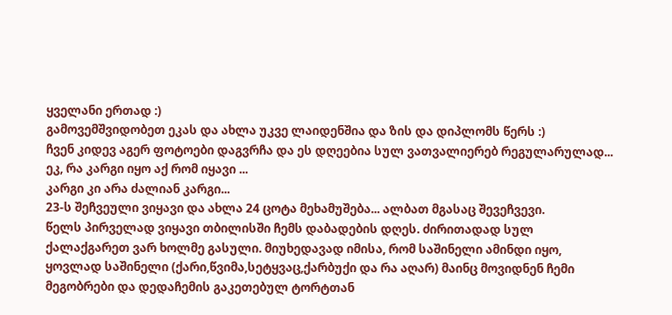ყველანი ერთად :)
გამოვემშვიდობეთ ეკას და ახლა უკვე ლაიდენშია და ზის და დიპლომს წერს :)
ჩვენ კიდევ აგერ ფოტოები დაგვრჩა და ეს დღეებია სულ ვათვალიერებ რეგულარულად...
ეკ, რა კარგი იყო აქ რომ იყავი ...
კარგი კი არა ძალიან კარგი...
23-ს შეჩვეული ვიყავი და ახლა 24 ცოტა მეხამუშება... ალბათ მგასაც შევეჩვევი.
წელს პირველად ვიყავი თბილისში ჩემს დაბადების დღეს. ძირითადად სულ ქალაქგარეთ ვარ ხოლმე გასული. მიუხედავად იმისა, რომ საშინელი ამინდი იყო, ყოვლად საშინელი (ქარი,წვიმა,სეტყვაც,ქარბუქი და რა აღარ) მაინც მოვიდნენ ჩემი მეგობრები და დედაჩემის გაკეთებულ ტორტთან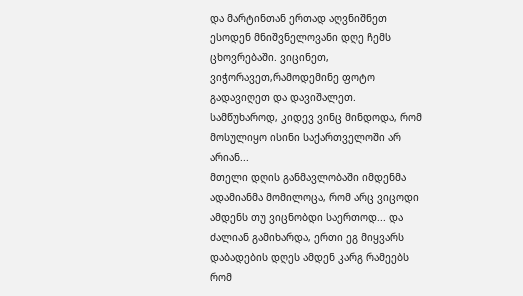და მარტინთან ერთად აღვნიშნეთ ესოდენ მნიშვნელოვანი დღე ჩემს ცხოვრებაში. ვიცინეთ, ვიჭორავეთ,რამოდემინე ფოტო გადავიღეთ და დავიშალეთ.
სამწუხაროდ, კიდევ ვინც მინდოდა, რომ მოსულიყო ისინი საქართველოში არ არიან...
მთელი დღის განმავლობაში იმდენმა ადამიანმა მომილოცა, რომ არც ვიცოდი ამდენს თუ ვიცნობდი საერთოდ... და ძალიან გამიხარდა, ერთი ეგ მიყვარს დაბადების დღეს ამდენ კარგ რამეებს რომ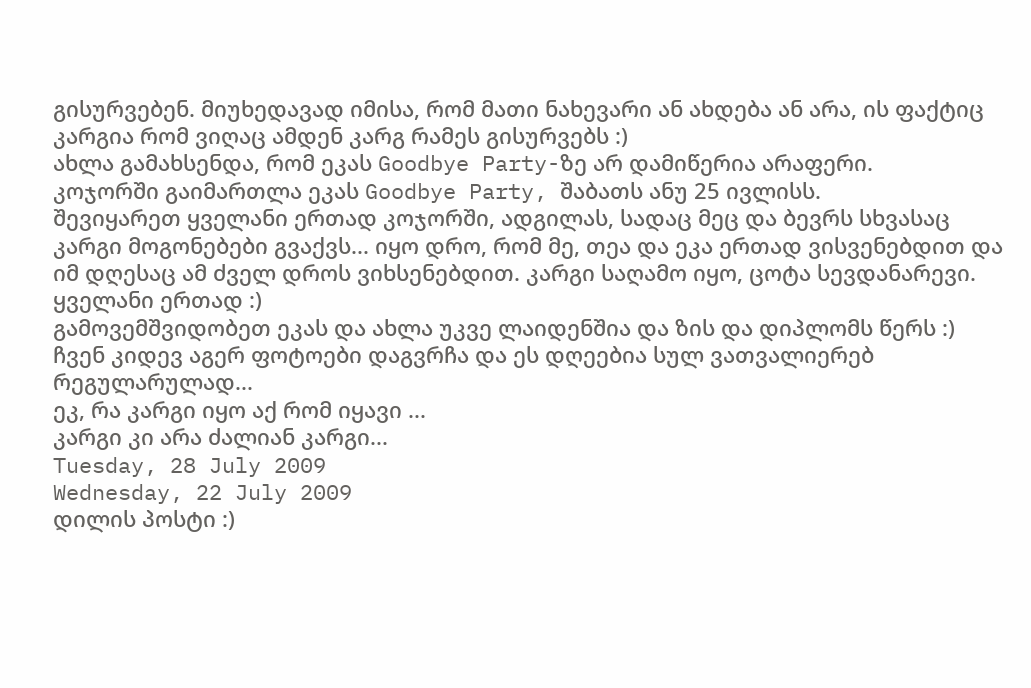გისურვებენ. მიუხედავად იმისა, რომ მათი ნახევარი ან ახდება ან არა, ის ფაქტიც კარგია რომ ვიღაც ამდენ კარგ რამეს გისურვებს :)
ახლა გამახსენდა, რომ ეკას Goodbye Party-ზე არ დამიწერია არაფერი.
კოჯორში გაიმართლა ეკას Goodbye Party, შაბათს ანუ 25 ივლისს.
შევიყარეთ ყველანი ერთად კოჯორში, ადგილას, სადაც მეც და ბევრს სხვასაც კარგი მოგონებები გვაქვს... იყო დრო, რომ მე, თეა და ეკა ერთად ვისვენებდით და იმ დღესაც ამ ძველ დროს ვიხსენებდით. კარგი საღამო იყო, ცოტა სევდანარევი.
ყველანი ერთად :)
გამოვემშვიდობეთ ეკას და ახლა უკვე ლაიდენშია და ზის და დიპლომს წერს :)
ჩვენ კიდევ აგერ ფოტოები დაგვრჩა და ეს დღეებია სულ ვათვალიერებ რეგულარულად...
ეკ, რა კარგი იყო აქ რომ იყავი ...
კარგი კი არა ძალიან კარგი...
Tuesday, 28 July 2009
Wednesday, 22 July 2009
დილის პოსტი :)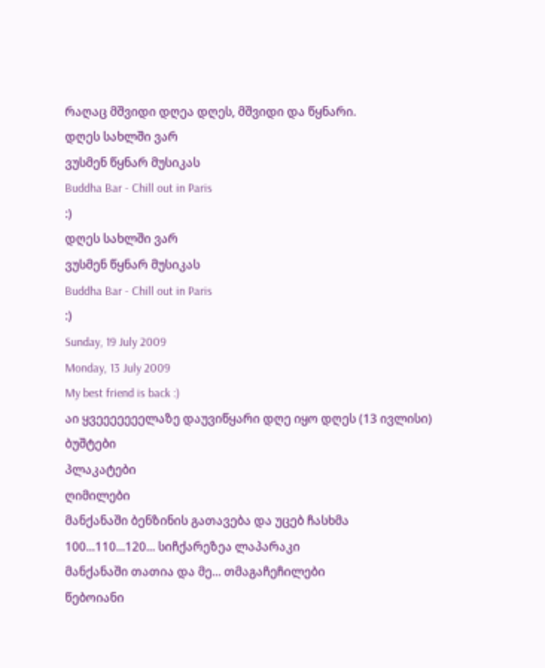რაღაც მშვიდი დღეა დღეს, მშვიდი და წყნარი.
დღეს სახლში ვარ
ვუსმენ წყნარ მუსიკას
Buddha Bar - Chill out in Paris
:)
დღეს სახლში ვარ
ვუსმენ წყნარ მუსიკას
Buddha Bar - Chill out in Paris
:)
Sunday, 19 July 2009
Monday, 13 July 2009
My best friend is back :)
აი ყვეეეეეეელაზე დაუვიწყარი დღე იყო დღეს (13 ივლისი)
ბუშტები
პლაკატები
ღიმილები
მანქანაში ბენზინის გათავება და უცებ ჩასხმა
100...110...120... სიჩქარეზეა ლაპარაკი
მანქანაში თათია და მე... თმაგაჩეჩილები
წებოიანი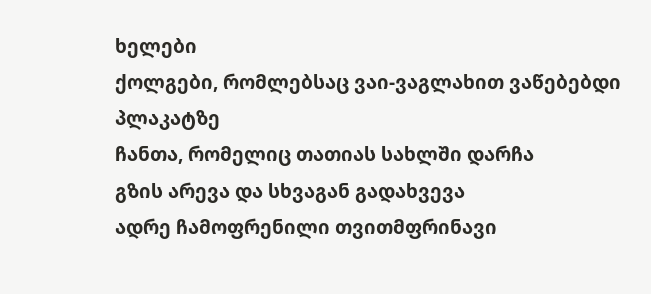ხელები
ქოლგები, რომლებსაც ვაი-ვაგლახით ვაწებებდი პლაკატზე
ჩანთა, რომელიც თათიას სახლში დარჩა
გზის არევა და სხვაგან გადახვევა
ადრე ჩამოფრენილი თვითმფრინავი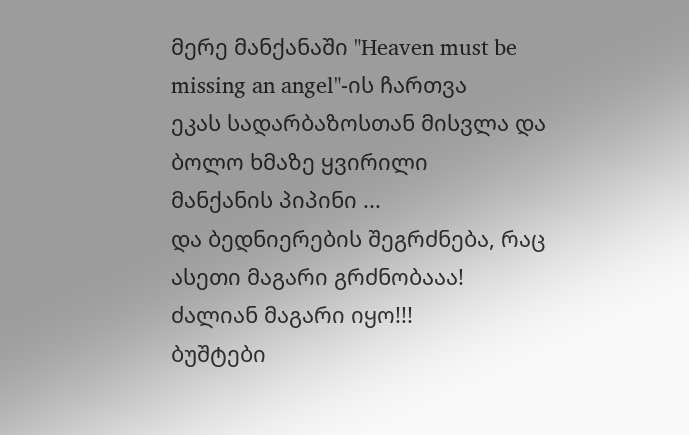მერე მანქანაში "Heaven must be missing an angel"-ის ჩართვა
ეკას სადარბაზოსთან მისვლა და ბოლო ხმაზე ყვირილი
მანქანის პიპინი ...
და ბედნიერების შეგრძნება, რაც ასეთი მაგარი გრძნობააა!
ძალიან მაგარი იყო!!!
ბუშტები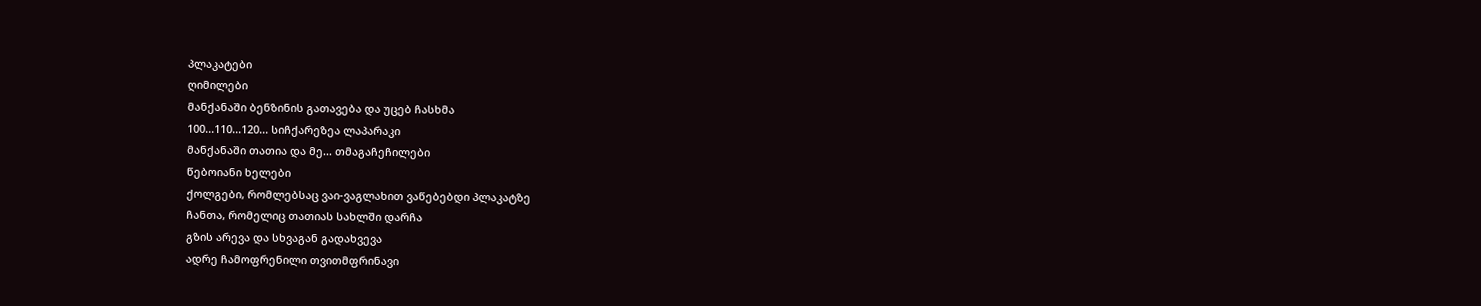პლაკატები
ღიმილები
მანქანაში ბენზინის გათავება და უცებ ჩასხმა
100...110...120... სიჩქარეზეა ლაპარაკი
მანქანაში თათია და მე... თმაგაჩეჩილები
წებოიანი ხელები
ქოლგები, რომლებსაც ვაი-ვაგლახით ვაწებებდი პლაკატზე
ჩანთა, რომელიც თათიას სახლში დარჩა
გზის არევა და სხვაგან გადახვევა
ადრე ჩამოფრენილი თვითმფრინავი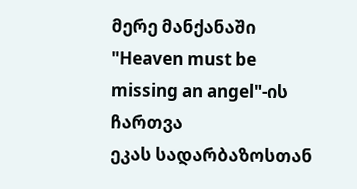მერე მანქანაში "Heaven must be missing an angel"-ის ჩართვა
ეკას სადარბაზოსთან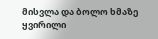მისვლა და ბოლო ხმაზე ყვირილი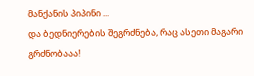მანქანის პიპინი ...
და ბედნიერების შეგრძნება, რაც ასეთი მაგარი გრძნობააა!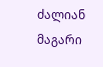ძალიან მაგარი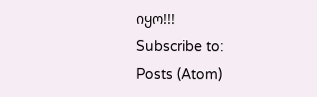იყო!!!
Subscribe to:
Posts (Atom)